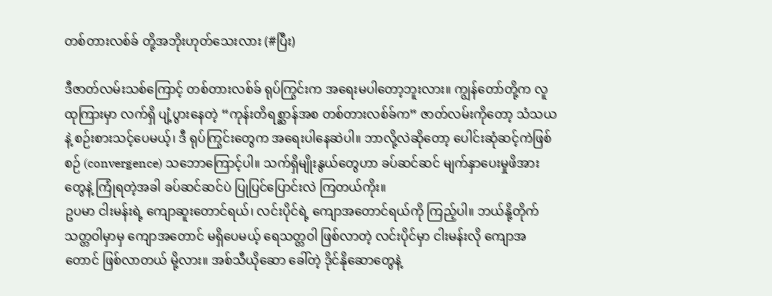တစ်တားလစ်ခ် တို့အဘိုးဟုတ်သေးလား (#ပြီး)

ဒီဇာတ်လမ်းသစ်ကြောင့် တစ်တားလစ်ခ် ရုပ်ကြွင်းက အရေးမပါတော့ဘူးလား။ ကျွန်တော်တို့က လူထုကြားမှာ လက်ရှိ ပျံ့ပွားနေတဲ့ “ကုန်းတိရစ္ဆာန်အစ တစ်တားလစ်ခ်က” ဇာတ်လမ်းကိုတော့ သံသယနဲ့ စဉ်းစားသင့်ပေမယ့်၊ ဒီ ရုပ်ကြွင်းတွေက အရေးပါနေဆဲပါ။ ဘာလို့လဲဆိုတော့ ပေါင်းဆုံဆင့်ကဲဖြစ်စဉ် (convergence) သဘောကြောင့်ပါ။ သက်ရှိမျိုးနွယ်တွေဟာ ခပ်ဆင်ဆင် မျက်နှာပေးမှုဖိအားတွေနဲ့ ကြုံရတဲ့အခါ ခပ်ဆင်ဆင်ပဲ ပြုပြင်ပြောင်းလဲ ကြတယ်ကိုး။
ဥပမာ ငါးမန်းရဲ့ ကျောဆူးတောင်ရယ်၊ လင်းပိုင်ရဲ့ ကျောအတောင်ရယ်ကို ကြည့်ပါ။ ဘယ်နို့တိုက်သတ္တဝါမှာမှ ကျောအတောင် မရှိပေမယ့် ရေသတ္တဝါ ဖြစ်လာတဲ့ လင်းပိုင်မှာ ငါးမန်းလို ကျောအတောင် ဖြစ်လာတယ် မို့လား။ အစ်သီယိုဆော ခေါ်တဲ့ ဒိုင်နိုဆောတွေနဲ့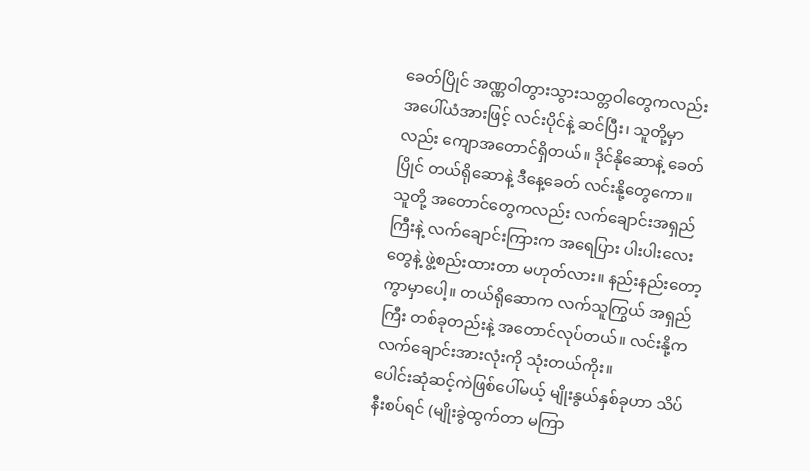ခေတ်ပြိုင် အဏ္ဏဝါတွားသွားသတ္တဝါတွေကလည်း အပေါ်ယံအားဖြင့် လင်းပိုင်နဲ့ ဆင်ပြီး၊ သူတို့မှာလည်း ကျောအတောင်ရှိတယ်။ ဒိုင်နိုဆောနဲ့ ခေတ်ပြိုင် တယ်ရိုဆောနဲ့ ဒီနေ့ခေတ် လင်းနို့တွေကော။ သူတို့ အတောင်တွေကလည်း လက်ချောင်းအရှည်ကြီးနဲ့ လက်ချောင်းကြားက အရေပြား ပါးပါးလေးတွေနဲ့ ဖွဲ့စည်းထားတာ မဟုတ်လား။ နည်းနည်းတော့ ကွာမှာပေါ့။ တယ်ရိုဆောက လက်သူကြွယ် အရှည်ကြီး တစ်ခုတည်းနဲ့ အတောင်လုပ်တယ်။ လင်းနို့က လက်ချောင်းအားလုံးကို သုံးတယ်ကိုး။
ပေါင်းဆုံဆင့်ကဲဖြစ်ပေါ်မယ့် မျိုးနွယ်နှစ်ခုဟာ သိပ်နီးစပ်ရင် (မျိုးခွဲထွက်တာ မကြာ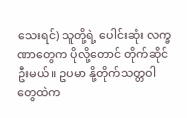သေးရင်) သူတို့ရဲ့ ပေါင်းဆုံး လက္ခဏာတွေက ပိုလို့တောင် တိုက်ဆိုင်ဦးမယ်။ ဥပမာ နို့တိုက်သတ္တဝါတွေထဲက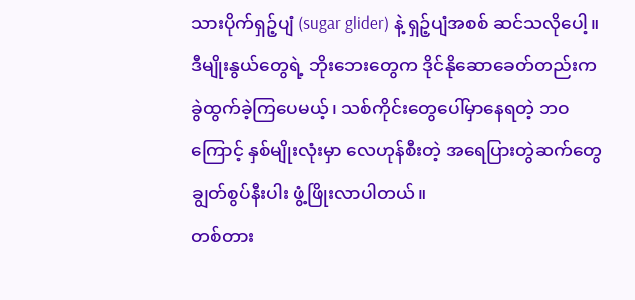သားပိုက်ရှဉ့်ပျံ (sugar glider) နဲ့ ရှဉ့်ပျံအစစ် ဆင်သလိုပေါ့။ ဒီမျိုးနွယ်တွေရဲ့ ဘိုးဘေးတွေက ဒိုင်နိုဆောခေတ်တည်းက ခွဲထွက်ခဲ့ကြပေမယ့်၊ သစ်ကိုင်းတွေပေါ်မှာနေရတဲ့ ဘဝကြောင့် နှစ်မျိုးလုံးမှာ လေဟုန်စီးတဲ့ အရေပြားတွဲဆက်တွေ ချွတ်စွပ်နီးပါး ဖွံ့ဖြိုးလာပါတယ်။
တစ်တား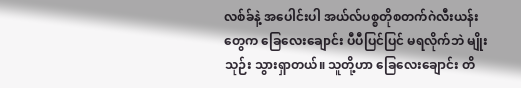လစ်ခ်နဲ့ အပေါင်းပါ အယ်လ်ပစ္စတိုစတက်ဂဲလီးယန်းတွေက ခြေလေးချောင်း ပီပီပြင်ပြင် မရလိုက်ဘဲ မျိုးသုဉ်း သွားရှာတယ်။ သူတို့ဟာ ခြေလေးချောင်း တိ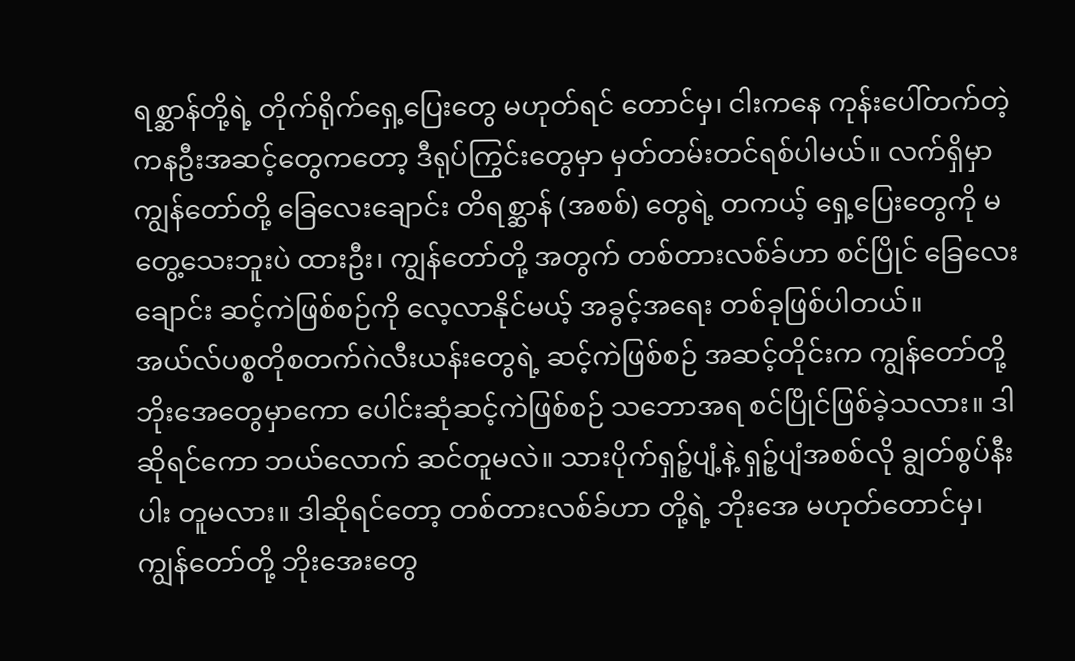ရစ္ဆာန်တို့ရဲ့ တိုက်ရိုက်ရှေ့ပြေးတွေ မဟုတ်ရင် တောင်မှ၊ ငါးကနေ ကုန်းပေါ်တက်တဲ့ ကနဦးအဆင့်တွေကတော့ ဒီရုပ်ကြွင်းတွေမှာ မှတ်တမ်းတင်ရစ်ပါမယ်။ လက်ရှိမှာ ကျွန်တော်တို့ ခြေလေးချောင်း တိရစ္ဆာန် (အစစ်) တွေရဲ့ တကယ့် ရှေ့ပြေးတွေကို မတွေ့သေးဘူးပဲ ထားဦး၊ ကျွန်တော်တို့ အတွက် တစ်တားလစ်ခ်ဟာ စင်ပြိုင် ခြေလေးချောင်း ဆင့်ကဲဖြစ်စဉ်ကို လေ့လာနိုင်မယ့် အခွင့်အရေး တစ်ခုဖြစ်ပါတယ်။
အယ်လ်ပစ္စတိုစတက်ဂဲလီးယန်းတွေရဲ့ ဆင့်ကဲဖြစ်စဉ် အဆင့်တိုင်းက ကျွန်တော်တို့ ဘိုးအေတွေမှာကော ပေါင်းဆုံဆင့်ကဲဖြစ်စဉ် သဘောအရ စင်ပြိုင်ဖြစ်ခဲ့သလား။ ဒါဆိုရင်ကော ဘယ်လောက် ဆင်တူမလဲ။ သားပိုက်ရှဉ့်ပျံ့နဲ့ ရှဉ့်ပျံအစစ်လို ချွတ်စွပ်နီးပါး တူမလား။ ဒါဆိုရင်တော့ တစ်တားလစ်ခ်ဟာ တို့ရဲ့ ဘိုးအေ မဟုတ်တောင်မှ၊ ကျွန်တော်တို့ ဘိုးအေးတွေ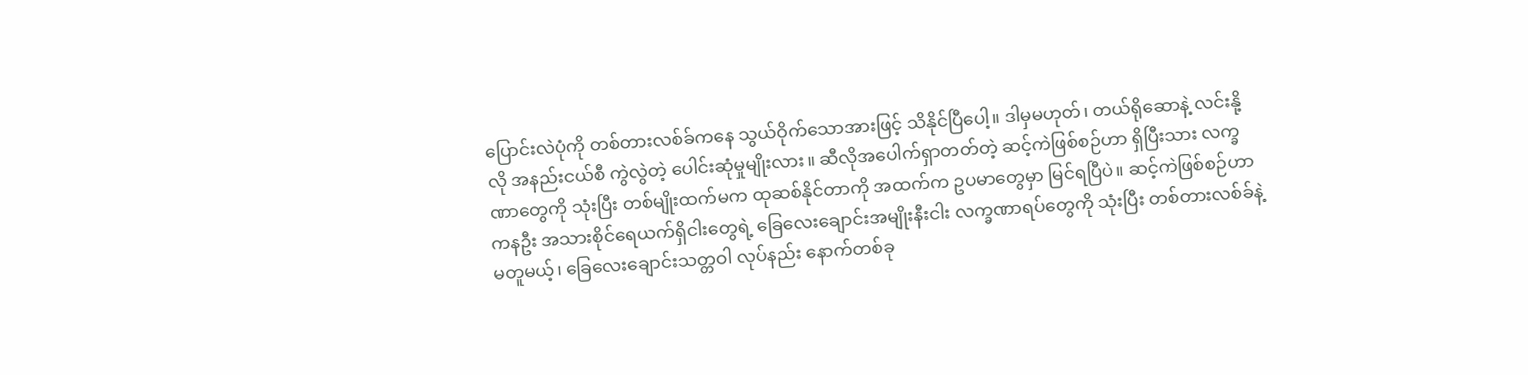ပြောင်းလဲပုံကို တစ်တားလစ်ခ်ကနေ သွယ်ဝိုက်သောအားဖြင့် သိနိုင်ပြီပေါ့။ ဒါမှမဟုတ်၊ တယ်ရိုဆောနဲ့ လင်းနို့ လို အနည်းငယ်စီ ကွဲလွဲတဲ့ ပေါင်းဆုံမှုမျိုးလား။ ဆီလိုအပေါက်ရှာတတ်တဲ့ ဆင့်ကဲဖြစ်စဉ်ဟာ ရှိပြီးသား လက္ခဏာတွေကို သုံးပြီး တစ်မျိုးထက်မက ထုဆစ်နိုင်တာကို အထက်က ဥပမာတွေမှာ မြင်ရပြီပဲ။ ဆင့်ကဲဖြစ်စဉ်ဟာ ကနဦး အသားစိုင်ရေယက်ရှိငါးတွေရဲ့ ခြေလေးချောင်းအမျိုးနီးငါး လက္ခဏာရပ်တွေကို သုံးပြီး တစ်တားလစ်ခ်နဲ့ မတူမယ့်၊ ခြေလေးချောင်းသတ္တဝါ လုပ်နည်း နောက်တစ်ခု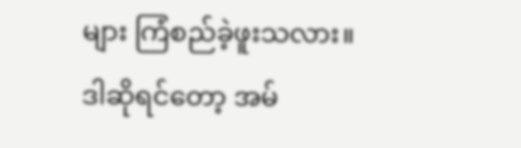များ ကြံစည်ခဲ့ဖူးသလား။ ဒါဆိုရင်တော့ အမ်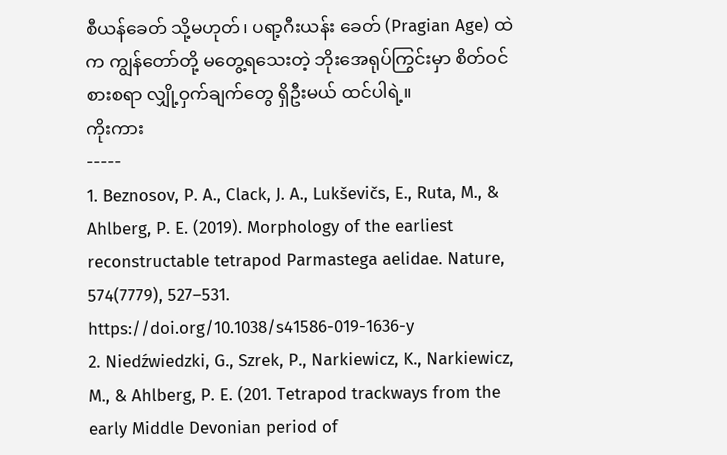စီယန်ခေတ် သို့မဟုတ်၊ ပရာ့ဂီးယန်း ခေတ် (Pragian Age) ထဲက ကျွန်တော်တို့ မတွေ့ရသေးတဲ့ ဘိုးအေရုပ်ကြွင်းမှာ စိတ်ဝင်စားစရာ လျှို့ဝှက်ချက်တွေ ရှိဦးမယ် ထင်ပါရဲ့။
ကိုးကား
-----
1. Beznosov, P. A., Clack, J. A., Lukševičs, E., Ruta, M., & Ahlberg, P. E. (2019). Morphology of the earliest reconstructable tetrapod Parmastega aelidae. Nature, 574(7779), 527–531. https://doi.org/10.1038/s41586-019-1636-y
2. Niedźwiedzki, G., Szrek, P., Narkiewicz, K., Narkiewicz, M., & Ahlberg, P. E. (201. Tetrapod trackways from the early Middle Devonian period of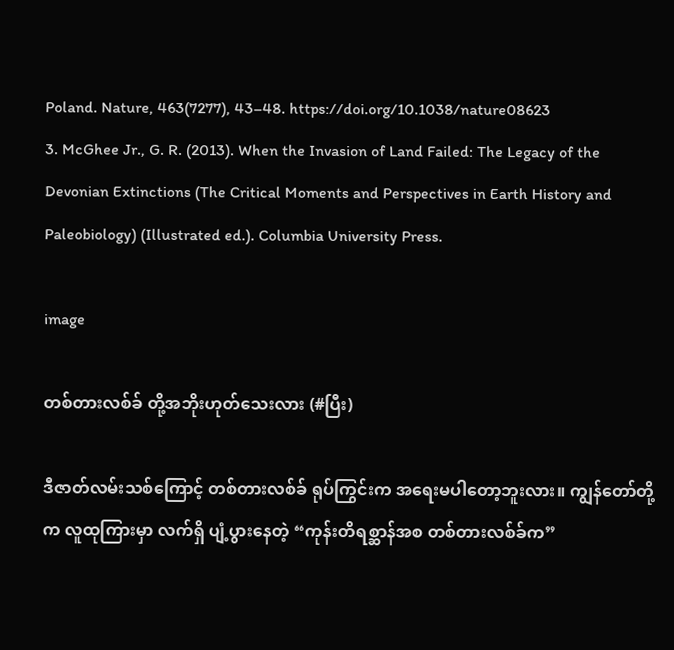Poland. Nature, 463(7277), 43–48. https://doi.org/10.1038/nature08623
3. McGhee Jr., G. R. (2013). When the Invasion of Land Failed: The Legacy of the Devonian Extinctions (The Critical Moments and Perspectives in Earth History and Paleobiology) (Illustrated ed.). Columbia University Press.

image

တစ်တားလစ်ခ် တို့အဘိုးဟုတ်သေးလား (#ပြီး)

ဒီဇာတ်လမ်းသစ်ကြောင့် တစ်တားလစ်ခ် ရုပ်ကြွင်းက အရေးမပါတော့ဘူးလား။ ကျွန်တော်တို့က လူထုကြားမှာ လက်ရှိ ပျံ့ပွားနေတဲ့ “ကုန်းတိရစ္ဆာန်အစ တစ်တားလစ်ခ်က”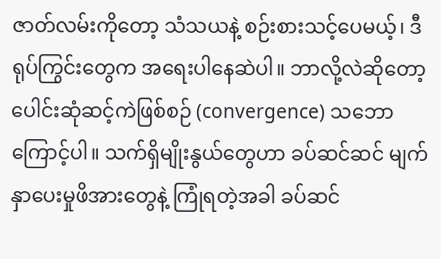ဇာတ်လမ်းကိုတော့ သံသယနဲ့ စဉ်းစားသင့်ပေမယ့်၊ ဒီ ရုပ်ကြွင်းတွေက အရေးပါနေဆဲပါ။ ဘာလို့လဲဆိုတော့ ပေါင်းဆုံဆင့်ကဲဖြစ်စဉ် (convergence) သဘောကြောင့်ပါ။ သက်ရှိမျိုးနွယ်တွေဟာ ခပ်ဆင်ဆင် မျက်နှာပေးမှုဖိအားတွေနဲ့ ကြုံရတဲ့အခါ ခပ်ဆင်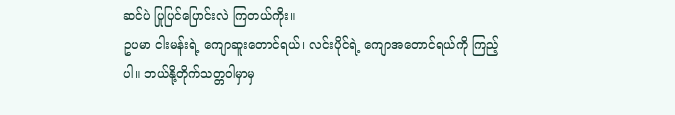ဆင်ပဲ ပြုပြင်ပြောင်းလဲ ကြတယ်ကိုး။
ဥပမာ ငါးမန်းရဲ့ ကျောဆူးတောင်ရယ်၊ လင်းပိုင်ရဲ့ ကျောအတောင်ရယ်ကို ကြည့်ပါ။ ဘယ်နို့တိုက်သတ္တဝါမှာမှ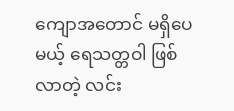ကျောအတောင် မရှိပေမယ့် ရေသတ္တဝါ ဖြစ်လာတဲ့ လင်း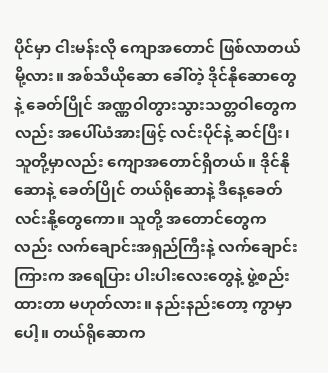ပိုင်မှာ ငါးမန်းလို ကျောအတောင် ဖြစ်လာတယ် မို့လား။ အစ်သီယိုဆော ခေါ်တဲ့ ဒိုင်နိုဆောတွေနဲ့ ခေတ်ပြိုင် အဏ္ဏဝါတွားသွားသတ္တဝါတွေကလည်း အပေါ်ယံအားဖြင့် လင်းပိုင်နဲ့ ဆင်ပြီး၊ သူတို့မှာလည်း ကျောအတောင်ရှိတယ်။ ဒိုင်နိုဆောနဲ့ ခေတ်ပြိုင် တယ်ရိုဆောနဲ့ ဒီနေ့ခေတ် လင်းနို့တွေကော။ သူတို့ အတောင်တွေကလည်း လက်ချောင်းအရှည်ကြီးနဲ့ လက်ချောင်းကြားက အရေပြား ပါးပါးလေးတွေနဲ့ ဖွဲ့စည်းထားတာ မဟုတ်လား။ နည်းနည်းတော့ ကွာမှာပေါ့။ တယ်ရိုဆောက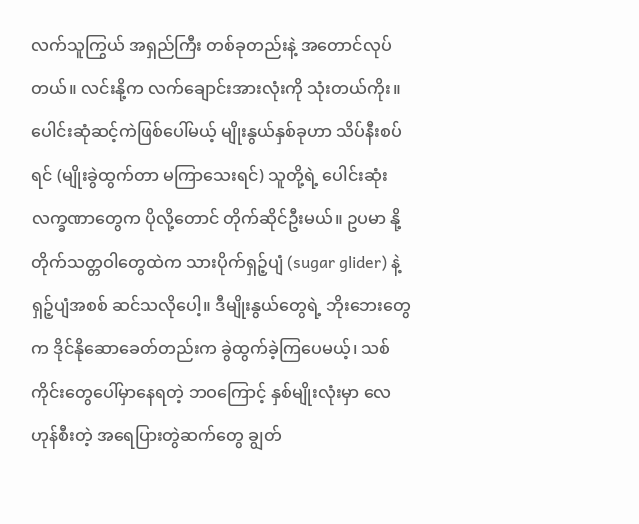လက်သူကြွယ် အရှည်ကြီး တစ်ခုတည်းနဲ့ အတောင်လုပ်တယ်။ လင်းနို့က လက်ချောင်းအားလုံးကို သုံးတယ်ကိုး။
ပေါင်းဆုံဆင့်ကဲဖြစ်ပေါ်မယ့် မျိုးနွယ်နှစ်ခုဟာ သိပ်နီးစပ်ရင် (မျိုးခွဲထွက်တာ မကြာသေးရင်) သူတို့ရဲ့ ပေါင်းဆုံး လက္ခဏာတွေက ပိုလို့တောင် တိုက်ဆိုင်ဦးမယ်။ ဥပမာ နို့တိုက်သတ္တဝါတွေထဲက သားပိုက်ရှဉ့်ပျံ (sugar glider) နဲ့ ရှဉ့်ပျံအစစ် ဆင်သလိုပေါ့။ ဒီမျိုးနွယ်တွေရဲ့ ဘိုးဘေးတွေက ဒိုင်နိုဆောခေတ်တည်းက ခွဲထွက်ခဲ့ကြပေမယ့်၊ သစ်ကိုင်းတွေပေါ်မှာနေရတဲ့ ဘဝကြောင့် နှစ်မျိုးလုံးမှာ လေဟုန်စီးတဲ့ အရေပြားတွဲဆက်တွေ ချွတ်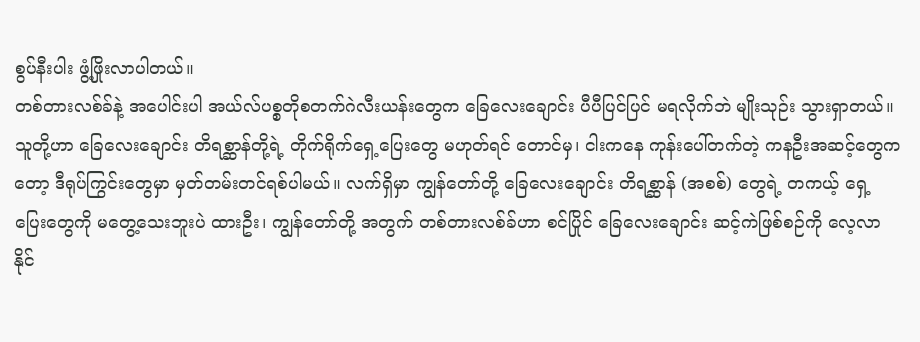စွပ်နီးပါး ဖွံ့ဖြိုးလာပါတယ်။
တစ်တားလစ်ခ်နဲ့ အပေါင်းပါ အယ်လ်ပစ္စတိုစတက်ဂဲလီးယန်းတွေက ခြေလေးချောင်း ပီပီပြင်ပြင် မရလိုက်ဘဲ မျိုးသုဉ်း သွားရှာတယ်။ သူတို့ဟာ ခြေလေးချောင်း တိရစ္ဆာန်တို့ရဲ့ တိုက်ရိုက်ရှေ့ပြေးတွေ မဟုတ်ရင် တောင်မှ၊ ငါးကနေ ကုန်းပေါ်တက်တဲ့ ကနဦးအဆင့်တွေကတော့ ဒီရုပ်ကြွင်းတွေမှာ မှတ်တမ်းတင်ရစ်ပါမယ်။ လက်ရှိမှာ ကျွန်တော်တို့ ခြေလေးချောင်း တိရစ္ဆာန် (အစစ်) တွေရဲ့ တကယ့် ရှေ့ပြေးတွေကို မတွေ့သေးဘူးပဲ ထားဦး၊ ကျွန်တော်တို့ အတွက် တစ်တားလစ်ခ်ဟာ စင်ပြိုင် ခြေလေးချောင်း ဆင့်ကဲဖြစ်စဉ်ကို လေ့လာနိုင်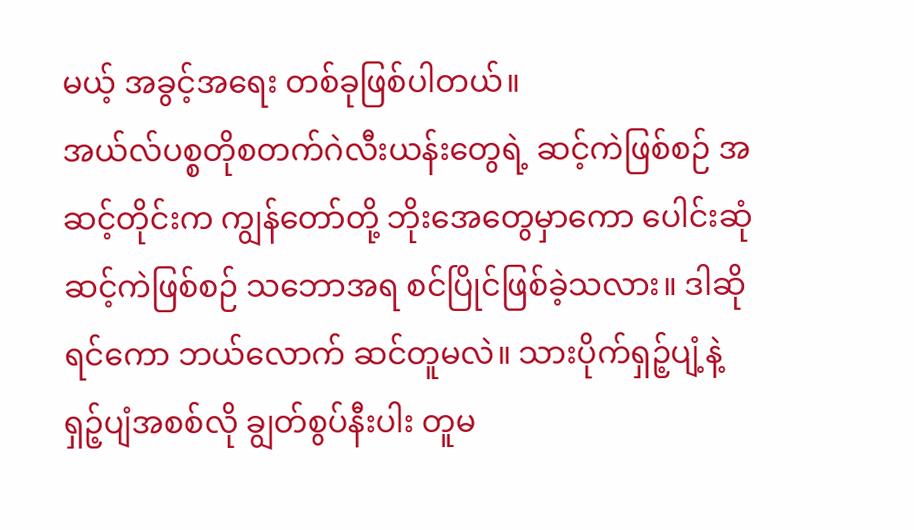မယ့် အခွင့်အရေး တစ်ခုဖြစ်ပါတယ်။
အယ်လ်ပစ္စတိုစတက်ဂဲလီးယန်းတွေရဲ့ ဆင့်ကဲဖြစ်စဉ် အဆင့်တိုင်းက ကျွန်တော်တို့ ဘိုးအေတွေမှာကော ပေါင်းဆုံဆင့်ကဲဖြစ်စဉ် သဘောအရ စင်ပြိုင်ဖြစ်ခဲ့သလား။ ဒါဆိုရင်ကော ဘယ်လောက် ဆင်တူမလဲ။ သားပိုက်ရှဉ့်ပျံ့နဲ့ ရှဉ့်ပျံအစစ်လို ချွတ်စွပ်နီးပါး တူမ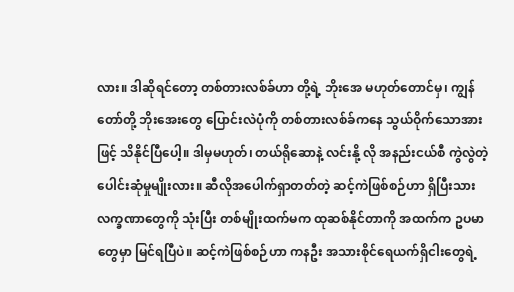လား။ ဒါဆိုရင်တော့ တစ်တားလစ်ခ်ဟာ တို့ရဲ့ ဘိုးအေ မဟုတ်တောင်မှ၊ ကျွန်တော်တို့ ဘိုးအေးတွေ ပြောင်းလဲပုံကို တစ်တားလစ်ခ်ကနေ သွယ်ဝိုက်သောအားဖြင့် သိနိုင်ပြီပေါ့။ ဒါမှမဟုတ်၊ တယ်ရိုဆောနဲ့ လင်းနို့ လို အနည်းငယ်စီ ကွဲလွဲတဲ့ ပေါင်းဆုံမှုမျိုးလား။ ဆီလိုအပေါက်ရှာတတ်တဲ့ ဆင့်ကဲဖြစ်စဉ်ဟာ ရှိပြီးသား လက္ခဏာတွေကို သုံးပြီး တစ်မျိုးထက်မက ထုဆစ်နိုင်တာကို အထက်က ဥပမာတွေမှာ မြင်ရပြီပဲ။ ဆင့်ကဲဖြစ်စဉ်ဟာ ကနဦး အသားစိုင်ရေယက်ရှိငါးတွေရဲ့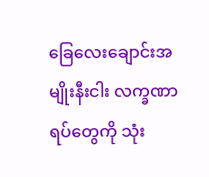ခြေလေးချောင်းအမျိုးနီးငါး လက္ခဏာရပ်တွေကို သုံး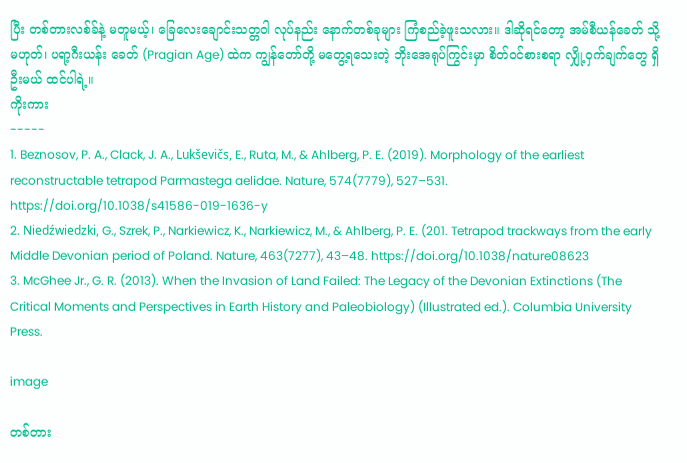ပြီး တစ်တားလစ်ခ်နဲ့ မတူမယ့်၊ ခြေလေးချောင်းသတ္တဝါ လုပ်နည်း နောက်တစ်ခုများ ကြံစည်ခဲ့ဖူးသလား။ ဒါဆိုရင်တော့ အမ်စီယန်ခေတ် သို့မဟုတ်၊ ပရာ့ဂီးယန်း ခေတ် (Pragian Age) ထဲက ကျွန်တော်တို့ မတွေ့ရသေးတဲ့ ဘိုးအေရုပ်ကြွင်းမှာ စိတ်ဝင်စားစရာ လျှို့ဝှက်ချက်တွေ ရှိဦးမယ် ထင်ပါရဲ့။
ကိုးကား
-----
1. Beznosov, P. A., Clack, J. A., Lukševičs, E., Ruta, M., & Ahlberg, P. E. (2019). Morphology of the earliest reconstructable tetrapod Parmastega aelidae. Nature, 574(7779), 527–531. https://doi.org/10.1038/s41586-019-1636-y
2. Niedźwiedzki, G., Szrek, P., Narkiewicz, K., Narkiewicz, M., & Ahlberg, P. E. (201. Tetrapod trackways from the early Middle Devonian period of Poland. Nature, 463(7277), 43–48. https://doi.org/10.1038/nature08623
3. McGhee Jr., G. R. (2013). When the Invasion of Land Failed: The Legacy of the Devonian Extinctions (The Critical Moments and Perspectives in Earth History and Paleobiology) (Illustrated ed.). Columbia University Press.

image

တစ်တား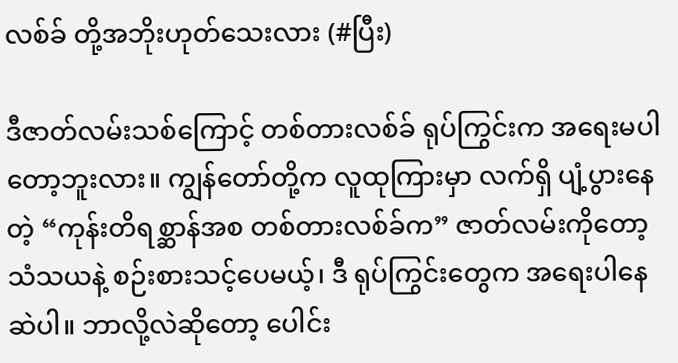လစ်ခ် တို့အဘိုးဟုတ်သေးလား (#ပြီး)

ဒီဇာတ်လမ်းသစ်ကြောင့် တစ်တားလစ်ခ် ရုပ်ကြွင်းက အရေးမပါတော့ဘူးလား။ ကျွန်တော်တို့က လူထုကြားမှာ လက်ရှိ ပျံ့ပွားနေတဲ့ “ကုန်းတိရစ္ဆာန်အစ တစ်တားလစ်ခ်က” ဇာတ်လမ်းကိုတော့ သံသယနဲ့ စဉ်းစားသင့်ပေမယ့်၊ ဒီ ရုပ်ကြွင်းတွေက အရေးပါနေဆဲပါ။ ဘာလို့လဲဆိုတော့ ပေါင်း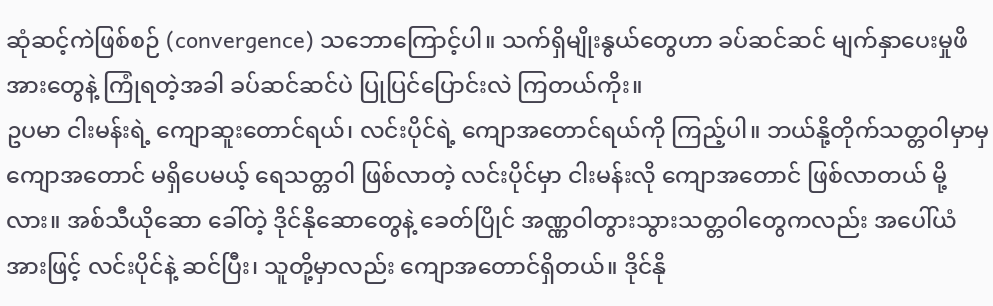ဆုံဆင့်ကဲဖြစ်စဉ် (convergence) သဘောကြောင့်ပါ။ သက်ရှိမျိုးနွယ်တွေဟာ ခပ်ဆင်ဆင် မျက်နှာပေးမှုဖိအားတွေနဲ့ ကြုံရတဲ့အခါ ခပ်ဆင်ဆင်ပဲ ပြုပြင်ပြောင်းလဲ ကြတယ်ကိုး။
ဥပမာ ငါးမန်းရဲ့ ကျောဆူးတောင်ရယ်၊ လင်းပိုင်ရဲ့ ကျောအတောင်ရယ်ကို ကြည့်ပါ။ ဘယ်နို့တိုက်သတ္တဝါမှာမှ ကျောအတောင် မရှိပေမယ့် ရေသတ္တဝါ ဖြစ်လာတဲ့ လင်းပိုင်မှာ ငါးမန်းလို ကျောအတောင် ဖြစ်လာတယ် မို့လား။ အစ်သီယိုဆော ခေါ်တဲ့ ဒိုင်နိုဆောတွေနဲ့ ခေတ်ပြိုင် အဏ္ဏဝါတွားသွားသတ္တဝါတွေကလည်း အပေါ်ယံအားဖြင့် လင်းပိုင်နဲ့ ဆင်ပြီး၊ သူတို့မှာလည်း ကျောအတောင်ရှိတယ်။ ဒိုင်နို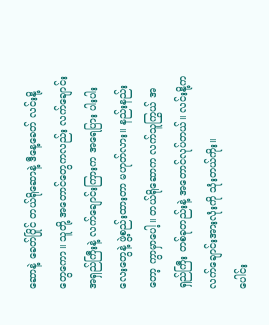ဆောနဲ့ ခေတ်ပြိုင် တယ်ရိုဆောနဲ့ ဒီနေ့ခေတ် လင်းနို့တွေကော။ သူတို့ အတောင်တွေကလည်း လက်ချောင်းအရှည်ကြီးနဲ့ လက်ချောင်းကြားက အရေပြား ပါးပါးလေးတွေနဲ့ ဖွဲ့စည်းထားတာ မဟုတ်လား။ နည်းနည်းတော့ ကွာမှာပေါ့။ တယ်ရိုဆောက လက်သူကြွယ် အရှည်ကြီး တစ်ခုတည်းနဲ့ အတောင်လုပ်တယ်။ လင်းနို့က လက်ချောင်းအားလုံးကို သုံးတယ်ကိုး။
ပေါင်း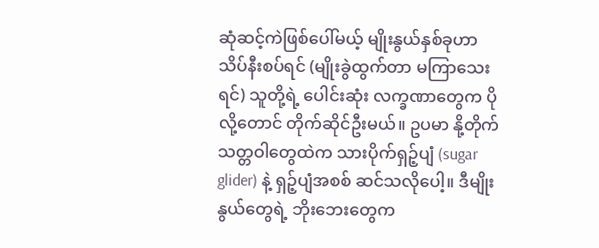ဆုံဆင့်ကဲဖြစ်ပေါ်မယ့် မျိုးနွယ်နှစ်ခုဟာ သိပ်နီးစပ်ရင် (မျိုးခွဲထွက်တာ မကြာသေးရင်) သူတို့ရဲ့ ပေါင်းဆုံး လက္ခဏာတွေက ပိုလို့တောင် တိုက်ဆိုင်ဦးမယ်။ ဥပမာ နို့တိုက်သတ္တဝါတွေထဲက သားပိုက်ရှဉ့်ပျံ (sugar glider) နဲ့ ရှဉ့်ပျံအစစ် ဆင်သလိုပေါ့။ ဒီမျိုးနွယ်တွေရဲ့ ဘိုးဘေးတွေက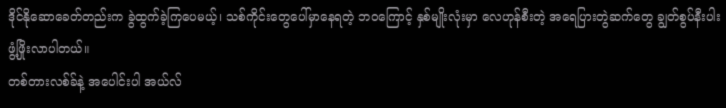ဒိုင်နိုဆောခေတ်တည်းက ခွဲထွက်ခဲ့ကြပေမယ့်၊ သစ်ကိုင်းတွေပေါ်မှာနေရတဲ့ ဘဝကြောင့် နှစ်မျိုးလုံးမှာ လေဟုန်စီးတဲ့ အရေပြားတွဲဆက်တွေ ချွတ်စွပ်နီးပါး ဖွံ့ဖြိုးလာပါတယ်။
တစ်တားလစ်ခ်နဲ့ အပေါင်းပါ အယ်လ်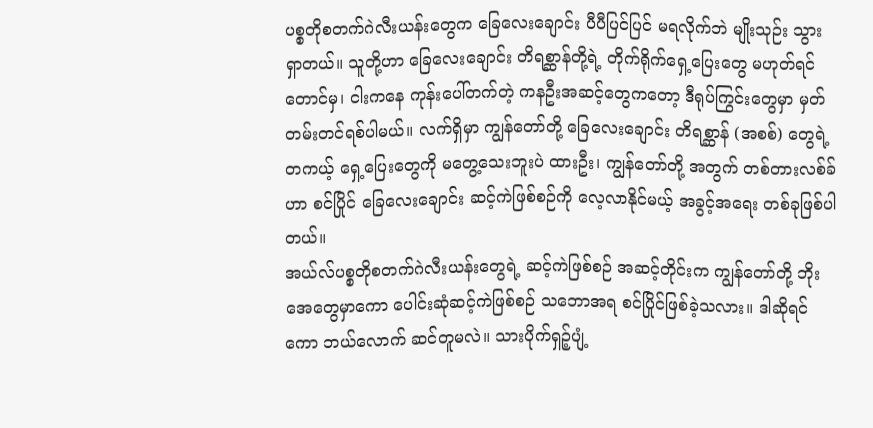ပစ္စတိုစတက်ဂဲလီးယန်းတွေက ခြေလေးချောင်း ပီပီပြင်ပြင် မရလိုက်ဘဲ မျိုးသုဉ်း သွားရှာတယ်။ သူတို့ဟာ ခြေလေးချောင်း တိရစ္ဆာန်တို့ရဲ့ တိုက်ရိုက်ရှေ့ပြေးတွေ မဟုတ်ရင် တောင်မှ၊ ငါးကနေ ကုန်းပေါ်တက်တဲ့ ကနဦးအဆင့်တွေကတော့ ဒီရုပ်ကြွင်းတွေမှာ မှတ်တမ်းတင်ရစ်ပါမယ်။ လက်ရှိမှာ ကျွန်တော်တို့ ခြေလေးချောင်း တိရစ္ဆာန် (အစစ်) တွေရဲ့ တကယ့် ရှေ့ပြေးတွေကို မတွေ့သေးဘူးပဲ ထားဦး၊ ကျွန်တော်တို့ အတွက် တစ်တားလစ်ခ်ဟာ စင်ပြိုင် ခြေလေးချောင်း ဆင့်ကဲဖြစ်စဉ်ကို လေ့လာနိုင်မယ့် အခွင့်အရေး တစ်ခုဖြစ်ပါတယ်။
အယ်လ်ပစ္စတိုစတက်ဂဲလီးယန်းတွေရဲ့ ဆင့်ကဲဖြစ်စဉ် အဆင့်တိုင်းက ကျွန်တော်တို့ ဘိုးအေတွေမှာကော ပေါင်းဆုံဆင့်ကဲဖြစ်စဉ် သဘောအရ စင်ပြိုင်ဖြစ်ခဲ့သလား။ ဒါဆိုရင်ကော ဘယ်လောက် ဆင်တူမလဲ။ သားပိုက်ရှဉ့်ပျံ့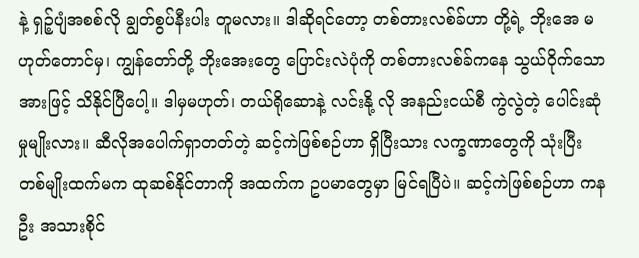နဲ့ ရှဉ့်ပျံအစစ်လို ချွတ်စွပ်နီးပါး တူမလား။ ဒါဆိုရင်တော့ တစ်တားလစ်ခ်ဟာ တို့ရဲ့ ဘိုးအေ မဟုတ်တောင်မှ၊ ကျွန်တော်တို့ ဘိုးအေးတွေ ပြောင်းလဲပုံကို တစ်တားလစ်ခ်ကနေ သွယ်ဝိုက်သောအားဖြင့် သိနိုင်ပြီပေါ့။ ဒါမှမဟုတ်၊ တယ်ရိုဆောနဲ့ လင်းနို့ လို အနည်းငယ်စီ ကွဲလွဲတဲ့ ပေါင်းဆုံမှုမျိုးလား။ ဆီလိုအပေါက်ရှာတတ်တဲ့ ဆင့်ကဲဖြစ်စဉ်ဟာ ရှိပြီးသား လက္ခဏာတွေကို သုံးပြီး တစ်မျိုးထက်မက ထုဆစ်နိုင်တာကို အထက်က ဥပမာတွေမှာ မြင်ရပြီပဲ။ ဆင့်ကဲဖြစ်စဉ်ဟာ ကနဦး အသားစိုင်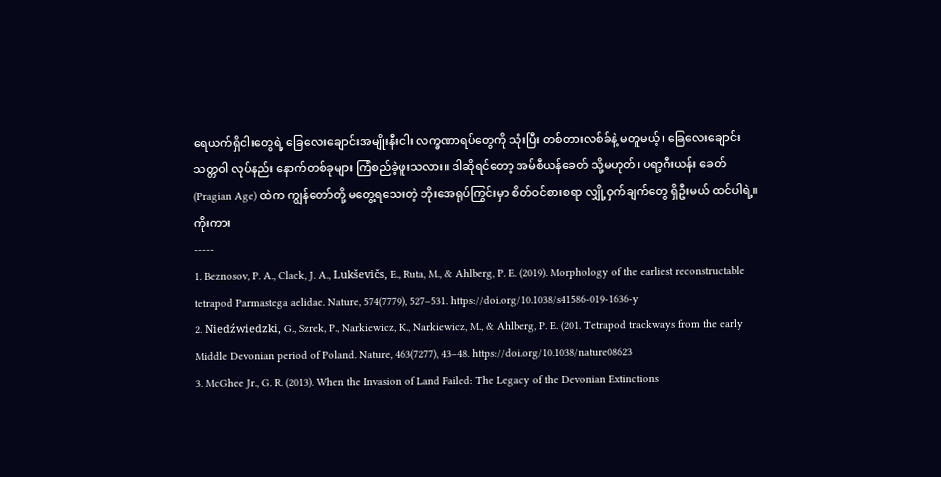ရေယက်ရှိငါးတွေရဲ့ ခြေလေးချောင်းအမျိုးနီးငါး လက္ခဏာရပ်တွေကို သုံးပြီး တစ်တားလစ်ခ်နဲ့ မတူမယ့်၊ ခြေလေးချောင်းသတ္တဝါ လုပ်နည်း နောက်တစ်ခုများ ကြံစည်ခဲ့ဖူးသလား။ ဒါဆိုရင်တော့ အမ်စီယန်ခေတ် သို့မဟုတ်၊ ပရာ့ဂီးယန်း ခေတ် (Pragian Age) ထဲက ကျွန်တော်တို့ မတွေ့ရသေးတဲ့ ဘိုးအေရုပ်ကြွင်းမှာ စိတ်ဝင်စားစရာ လျှို့ဝှက်ချက်တွေ ရှိဦးမယ် ထင်ပါရဲ့။
ကိုးကား
-----
1. Beznosov, P. A., Clack, J. A., Lukševičs, E., Ruta, M., & Ahlberg, P. E. (2019). Morphology of the earliest reconstructable tetrapod Parmastega aelidae. Nature, 574(7779), 527–531. https://doi.org/10.1038/s41586-019-1636-y
2. Niedźwiedzki, G., Szrek, P., Narkiewicz, K., Narkiewicz, M., & Ahlberg, P. E. (201. Tetrapod trackways from the early Middle Devonian period of Poland. Nature, 463(7277), 43–48. https://doi.org/10.1038/nature08623
3. McGhee Jr., G. R. (2013). When the Invasion of Land Failed: The Legacy of the Devonian Extinctions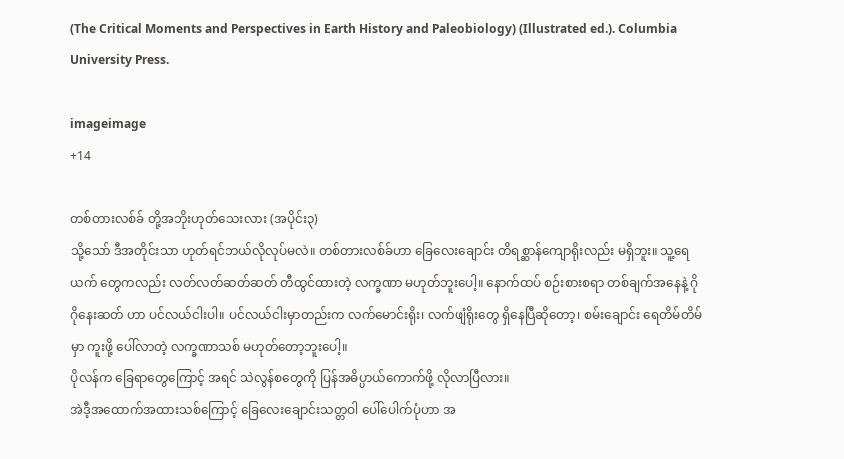(The Critical Moments and Perspectives in Earth History and Paleobiology) (Illustrated ed.). Columbia University Press.

imageimage
+14

တစ်တားလစ်ခ် တို့အဘိုးဟုတ်သေးလား (အပိုင်း၃)
သို့သော် ဒီအတိုင်းသာ ဟုတ်ရင်ဘယ်လိုလုပ်မလဲ။ တစ်တားလစ်ခ်ဟာ ခြေလေးချောင်း တိရစ္ဆာန်ကျောရိုးလည်း မရှိဘူး။ သူ့ရေယက် တွေကလည်း လတ်လတ်ဆတ်ဆတ် တီထွင်ထားတဲ့ လက္ခဏာ မဟုတ်ဘူးပေါ့။ နောက်ထပ် စဉ်းစားစရာ တစ်ချက်အနေနဲ့ ဂိုဂိုနေးဆတ် ဟာ ပင်လယ်ငါးပါ။ ပင်လယ်ငါးမှာတည်းက လက်မောင်းရိုး၊ လက်ဖျံရိုးတွေ ရှိနေပြီဆိုတော့၊ စမ်းချောင်း ရေတိမ်တိမ်မှာ ကူးဖို့ ပေါ်လာတဲ့ လက္ခဏာသစ် မဟုတ်တော့ဘူးပေါ့။
ပိုလန်က ခြေရာတွေကြောင့် အရင် သဲလွန်စတွေကို ပြန်အဓိပ္ပာယ်ကောက်ဖို့ လိုလာပြီလား။
အဲဒီ့အထောက်အထားသစ်ကြောင့် ခြေလေးချောင်းသတ္တဝါ ပေါ်ပေါက်ပုံဟာ အ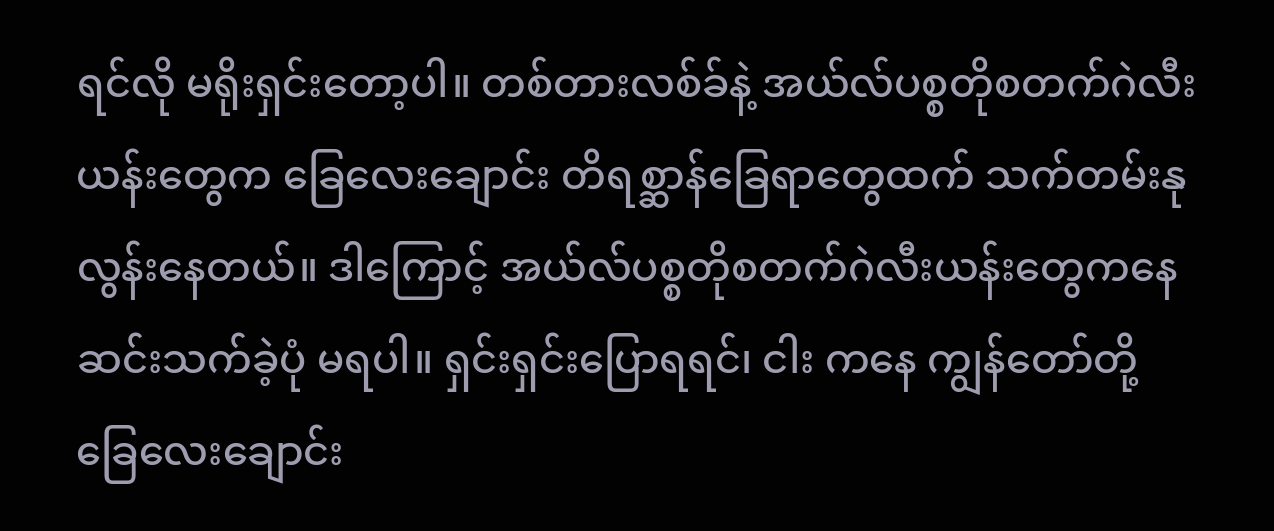ရင်လို မရိုးရှင်းတော့ပါ။ တစ်တားလစ်ခ်နဲ့ အယ်လ်ပစ္စတိုစတက်ဂဲလီးယန်းတွေက ခြေလေးချောင်း တိရစ္ဆာန်ခြေရာတွေထက် သက်တမ်းနုလွန်းနေတယ်။ ဒါကြောင့် အယ်လ်ပစ္စတိုစတက်ဂဲလီးယန်းတွေကနေ ဆင်းသက်ခဲ့ပုံ မရပါ။ ရှင်းရှင်းပြောရရင်၊ ငါး ကနေ ကျွန်တော်တို့ ခြေလေးချောင်း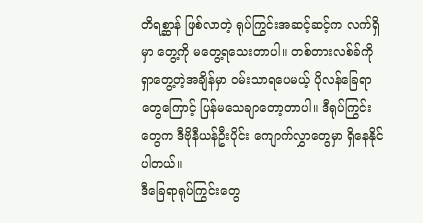တိရစ္ဆာန် ဖြစ်လာတဲ့ ရုပ်ကြွင်းအဆင့်ဆင့်က လက်ရှိမှာ တွေ့ကို မတွေ့ရသေးတာပါ။ တစ်တားလစ်ခ်ကို ရှာတွေ့တဲ့အချိန်မှာ ဝမ်းသာရပေမယ့် ပိုလန်ခြေရာတွေကြောင့် ပြန်မသေချာတော့တာပါ။ ဒီရုပ်ကြွင်းတွေက ဒီဗိုနီယန်ဦးပိုင်း ကျောက်လွှာတွေမှာ ရှိနေနိုင်ပါတယ်။
ဒီခြေရာရုပ်ကြွင်းတွေ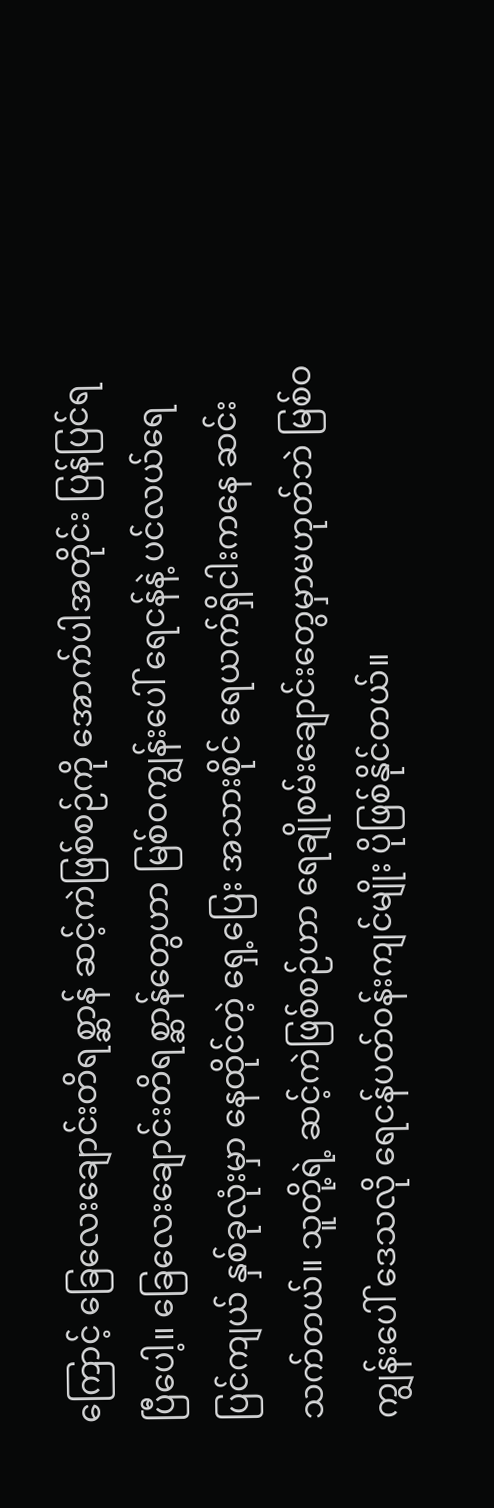ကြောင့် ခြေလေးချောင်းတိရစ္ဆာန် ဆင့်ကဲဖြစ်စဉ်ကို အောက်ပါအတိုင်း ပြန်ပြင်ရပြီပေါ့။ ခြေလေးချောင်းတိရစ္ဆာန်တွေဟာ မြစ်ဝကျွန်းပေါ် ရေငန်နဲ့ ပင်လယ်ရေပြင်ကျယ် နှစ်ခုလုံးမှာ နေထိုင်တဲ့ ရှေ့ပြေး အသားစိုင် ရေယက်ရှိငါးကနေ ဆင်းသက်တယ်။ သူတို့ရဲ့ ဆင့်ကဲဖြစ်စဉ်ဟာ ရေချိုစမ်းချောင်းတွေမှာမဟုတ်ဘဲ မြစ်ဝကျွန်းပေါ် ဒေသလို ရေငန်ပတ်ဝန်းကျင်မျိုး ပိုဖြစ်နိုင်တယ်။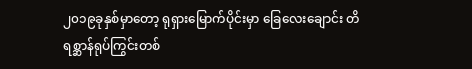၂၀၁၉ခုနှစ်မှာတော့ ရုရှားမြောက်ပိုင်းမှာ ခြေလေးချောင်း တိရစ္ဆာန်ရုပ်ကြွင်းတစ်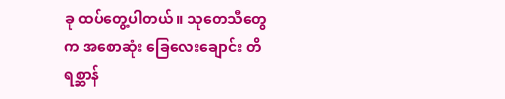ခု ထပ်တွေ့ပါတယ်။ သုတေသီတွေက အစောဆုံး ခြေလေးချောင်း တိရစ္ဆာန်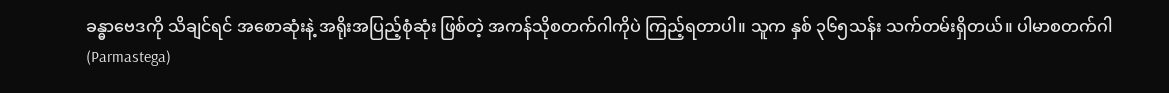ခန္ဓာဗေဒကို သိချင်ရင် အစောဆုံးနဲ့ အရိုးအပြည့်စုံဆုံး ဖြစ်တဲ့ အကန်သိုစတက်ဂါကိုပဲ ကြည့်ရတာပါ။ သူက နှစ် ၃၆၅သန်း သက်တမ်းရှိတယ်။ ပါမာစတက်ဂါ (Parmastega)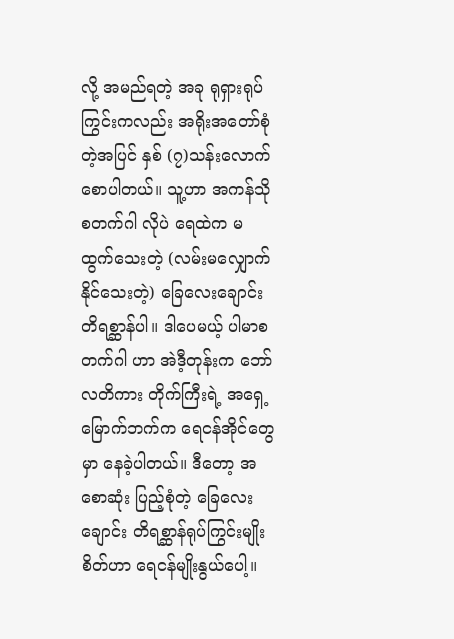လို့ အမည်ရတဲ့ အခု ရုရှားရုပ်ကြွင်းကလည်း အရိုးအတော်စုံတဲ့အပြင် နှစ် (၇)သန်းလောက် စောပါတယ်။ သူ့ဟာ အကန်သိုစတက်ဂါ လိုပဲ ရေထဲက မထွက်သေးတဲ့ (လမ်းမလျှောက်နိုင်သေးတဲ့) ခြေလေးချောင်း တိရစ္ဆာန်ပါ။ ဒါပေမယ့် ပါမာစတက်ဂါ ဟာ အဲဒီ့တုန်းက ဘော်လတိကား တိုက်ကြီးရဲ့ အရှေ့မြောက်ဘက်က ရေငန်အိုင်တွေမှာ နေခဲ့ပါတယ်။ ဒီတော့ အစောဆုံး ပြည့်စုံတဲ့ ခြေလေးချောင်း တိရစ္ဆာန်ရုပ်ကြွင်းမျိုးစိတ်ဟာ ရေငန်မျိုးနွယ်ပေါ့။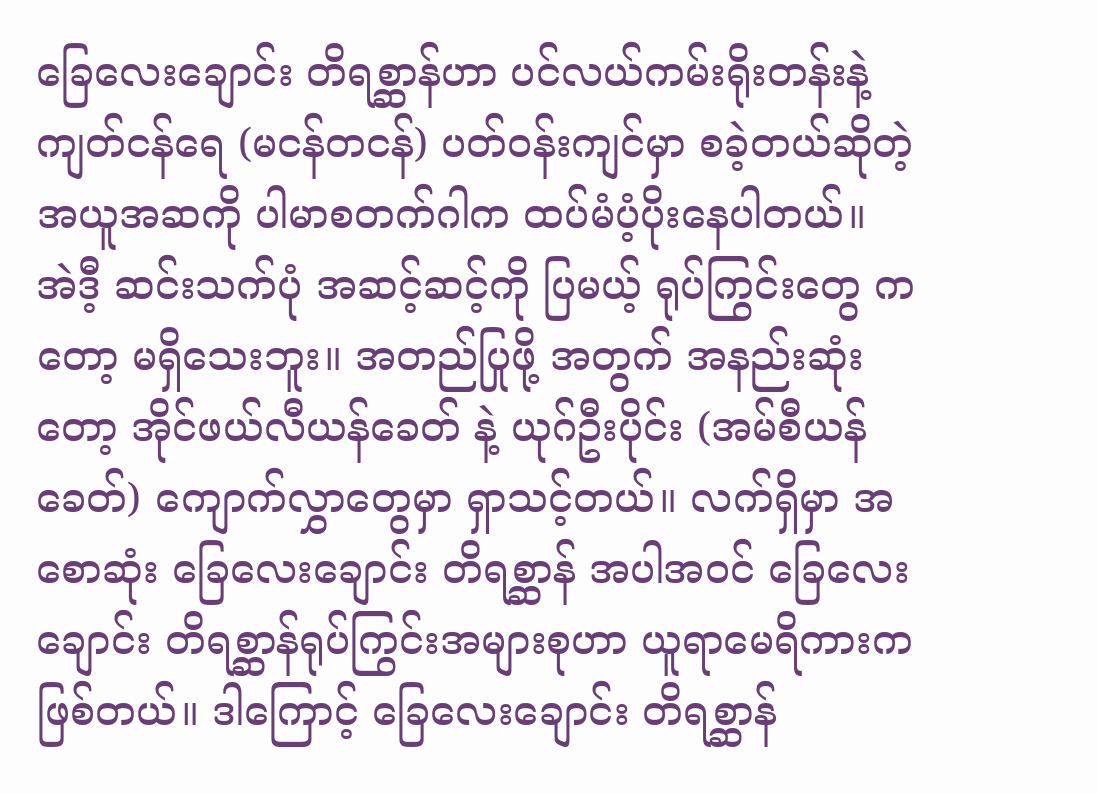ခြေလေးချောင်း တိရစ္ဆာန်ဟာ ပင်လယ်ကမ်းရိုးတန်းနဲ့ ကျတ်ငန်ရေ (မငန်တငန်) ပတ်ဝန်းကျင်မှာ စခဲ့တယ်ဆိုတဲ့ အယူအဆကို ပါမာစတက်ဂါက ထပ်မံပံ့ပိုးနေပါတယ်။
အဲဒီ့ ဆင်းသက်ပုံ အဆင့်ဆင့်ကို ပြမယ့် ရုပ်ကြွင်းတွေ ကတော့ မရှိသေးဘူး။ အတည်ပြုဖို့ အတွက် အနည်းဆုံးတော့ အိုင်ဖယ်လီယန်ခေတ် နဲ့ ယုဂ်ဦးပိုင်း (အမ်စီယန်ခေတ်) ကျောက်လွှာတွေမှာ ရှာသင့်တယ်။ လက်ရှိမှာ အစောဆုံး ခြေလေးချောင်း တိရစ္ဆာန် အပါအဝင် ခြေလေးချောင်း တိရစ္ဆာန်ရုပ်ကြွင်းအများစုဟာ ယူရာမေရိကားက ဖြစ်တယ်။ ဒါကြောင့် ခြေလေးချောင်း တိရစ္ဆာန်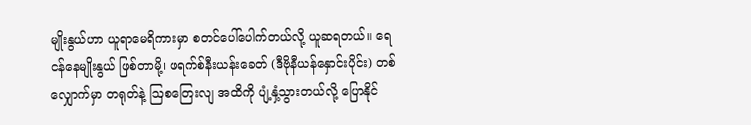မျိုးနွယ်ဟာ ယူရာမေရိကားမှာ စတင်ပေါ်ပေါက်တယ်လို့ ယူဆရတယ်။ ရေငန်နေမျိုးနွယ် ဖြစ်တာမို့၊ ဖရက်စ်နီးယန်းခေတ် (ဒီဗိုနီယန်နှောင်းပိုင်း) တစ်လျှောက်မှာ တရုတ်နဲ့ ဩစတြေးလျ အထိကို ပျံ့နှံ့သွားတယ်လို့ ပြောနိုင်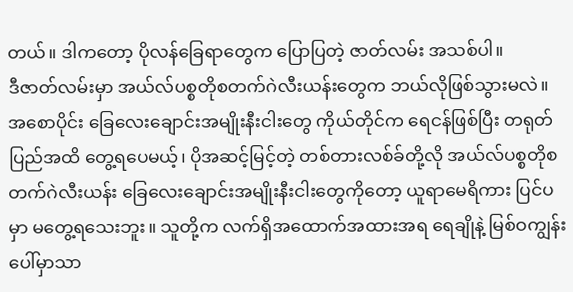တယ်။ ဒါကတော့ ပိုလန်ခြေရာတွေက ပြောပြတဲ့ ဇာတ်လမ်း အသစ်ပါ။
ဒီဇာတ်လမ်းမှာ အယ်လ်ပစ္စတိုစတက်ဂဲလီးယန်းတွေက ဘယ်လိုဖြစ်သွားမလဲ။ အစောပိုင်း ခြေလေးချောင်းအမျိုးနီးငါးတွေ ကိုယ်တိုင်က ရေငန်ဖြစ်ပြီး တရုတ်ပြည်အထိ တွေ့ရပေမယ့်၊ ပိုအဆင့်မြင့်တဲ့ တစ်တားလစ်ခ်တို့လို အယ်လ်ပစ္စတိုစတက်ဂဲလီးယန်း ခြေလေးချောင်းအမျိုးနီးငါးတွေကိုတော့ ယူရာမေရိကား ပြင်ပမှာ မတွေ့ရသေးဘူး။ သူတို့က လက်ရှိအထောက်အထားအရ ရေချိုနဲ့ မြစ်ဝကျွန်းပေါ်မှာသာ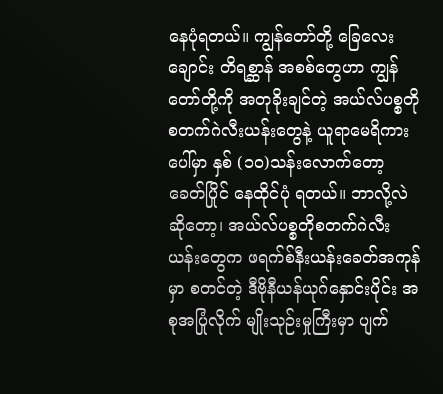နေပုံရတယ်။ ကျွန်တော်တို့ ခြေလေးချောင်း တိရစ္ဆာန် အစစ်တွေဟာ ကျွန်တော်တို့ကို အတုခိုးချင်တဲ့ အယ်လ်ပစ္စတိုစတက်ဂဲလီးယန်းတွေနဲ့ ယူရာမေရိကားပေါ်မှာ နှစ် (၁၀)သန်းလောက်တော့ ခေတ်ပြိုင် နေထိုင်ပုံ ရတယ်။ ဘာလို့လဲဆိုတော့၊ အယ်လ်ပစ္စတိုစတက်ဂဲလီးယန်းတွေက ဖရက်စ်နီးယန်းခေတ်အကုန်မှာ စတင်တဲ့ ဒီဗိုနီယန်ယုဂ်နှောင်းပိုင်း အစုအပြုံလိုက် မျိုးသုဉ်းမှုကြီးမှာ ပျက်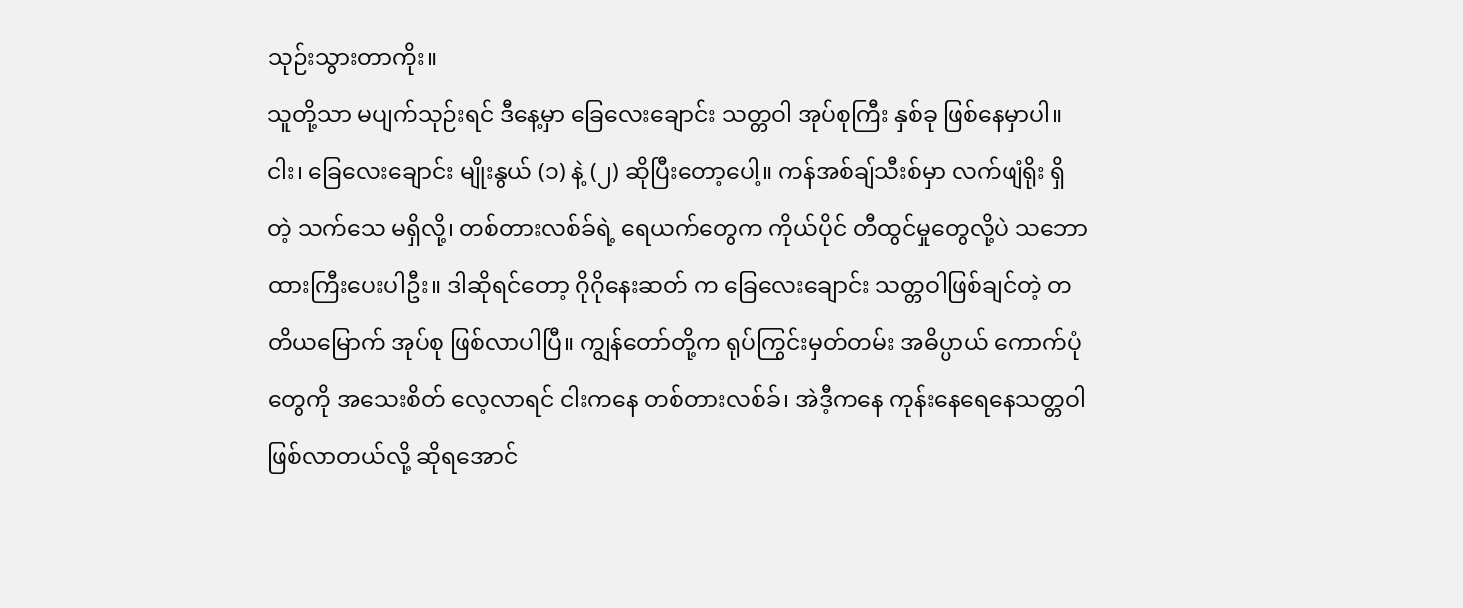သုဉ်းသွားတာကိုး။
သူတို့သာ မပျက်သုဉ်းရင် ဒီနေ့မှာ ခြေလေးချောင်း သတ္တဝါ အုပ်စုကြီး နှစ်ခု ဖြစ်နေမှာပါ။ ငါး၊ ခြေလေးချောင်း မျိုးနွယ် (၁) နဲ့ (၂) ဆိုပြီးတော့ပေါ့။ ကန်အစ်ချ်သီးစ်မှာ လက်ဖျံရိုး ရှိတဲ့ သက်သေ မရှိလို့၊ တစ်တားလစ်ခ်ရဲ့ ရေယက်တွေက ကိုယ်ပိုင် တီထွင်မှုတွေလို့ပဲ သဘောထားကြီးပေးပါဦး။ ဒါဆိုရင်တော့ ဂိုဂိုနေးဆတ် က ခြေလေးချောင်း သတ္တဝါဖြစ်ချင်တဲ့ တတိယမြောက် အုပ်စု ဖြစ်လာပါပြီ။ ကျွန်တော်တို့က ရုပ်ကြွင်းမှတ်တမ်း အဓိပ္ပာယ် ကောက်ပုံတွေကို အသေးစိတ် လေ့လာရင် ငါးကနေ တစ်တားလစ်ခ်၊ အဲဒီ့ကနေ ကုန်းနေရေနေသတ္တဝါ ဖြစ်လာတယ်လို့ ဆိုရအောင်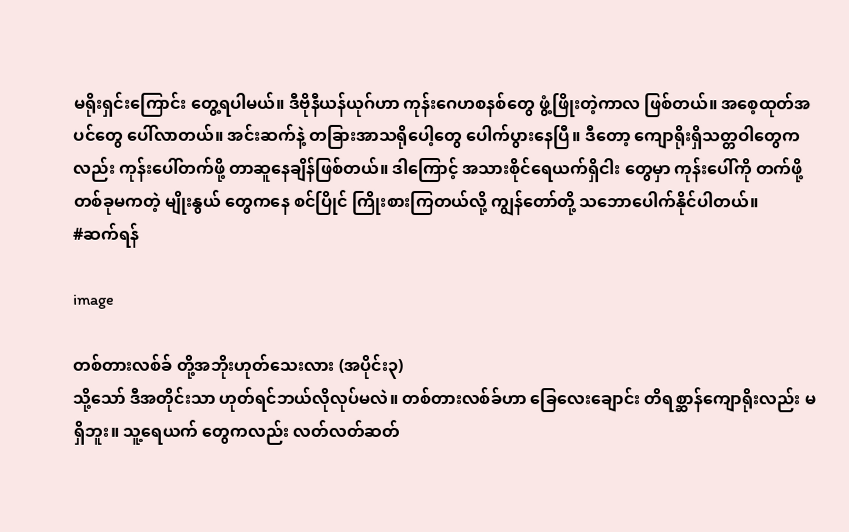မရိုးရှင်းကြောင်း တွေ့ရပါမယ်။ ဒီဗိုနီယန်ယုဂ်ဟာ ကုန်းဂေဟစနစ်တွေ ဖွံ့ဖြိုးတဲ့ကာလ ဖြစ်တယ်။ အစေ့ထုတ်အပင်တွေ ပေါ်လာတယ်။ အင်းဆက်နဲ့ တခြားအာသရိုပေါ့တွေ ပေါက်ပွားနေပြီ။ ဒီတော့ ကျောရိုးရှိသတ္တဝါတွေကလည်း ကုန်းပေါ်တက်ဖို့ တာဆူနေချိန်ဖြစ်တယ်။ ဒါကြောင့် အသားစိုင်ရေယက်ရှိငါး တွေမှာ ကုန်းပေါ်ကို တက်ဖို့ တစ်ခုမကတဲ့ မျိုးနွယ် တွေကနေ စင်ပြိုင် ကြိုးစားကြတယ်လို့ ကျွန်တော်တို့ သဘောပေါက်နိုင်ပါတယ်။
#ဆက်ရန်

image

တစ်တားလစ်ခ် တို့အဘိုးဟုတ်သေးလား (အပိုင်း၃)
သို့သော် ဒီအတိုင်းသာ ဟုတ်ရင်ဘယ်လိုလုပ်မလဲ။ တစ်တားလစ်ခ်ဟာ ခြေလေးချောင်း တိရစ္ဆာန်ကျောရိုးလည်း မရှိဘူး။ သူ့ရေယက် တွေကလည်း လတ်လတ်ဆတ်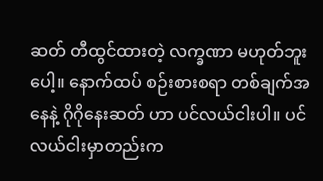ဆတ် တီထွင်ထားတဲ့ လက္ခဏာ မဟုတ်ဘူးပေါ့။ နောက်ထပ် စဉ်းစားစရာ တစ်ချက်အနေနဲ့ ဂိုဂိုနေးဆတ် ဟာ ပင်လယ်ငါးပါ။ ပင်လယ်ငါးမှာတည်းက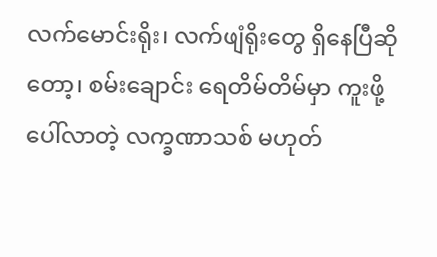လက်မောင်းရိုး၊ လက်ဖျံရိုးတွေ ရှိနေပြီဆိုတော့၊ စမ်းချောင်း ရေတိမ်တိမ်မှာ ကူးဖို့ ပေါ်လာတဲ့ လက္ခဏာသစ် မဟုတ်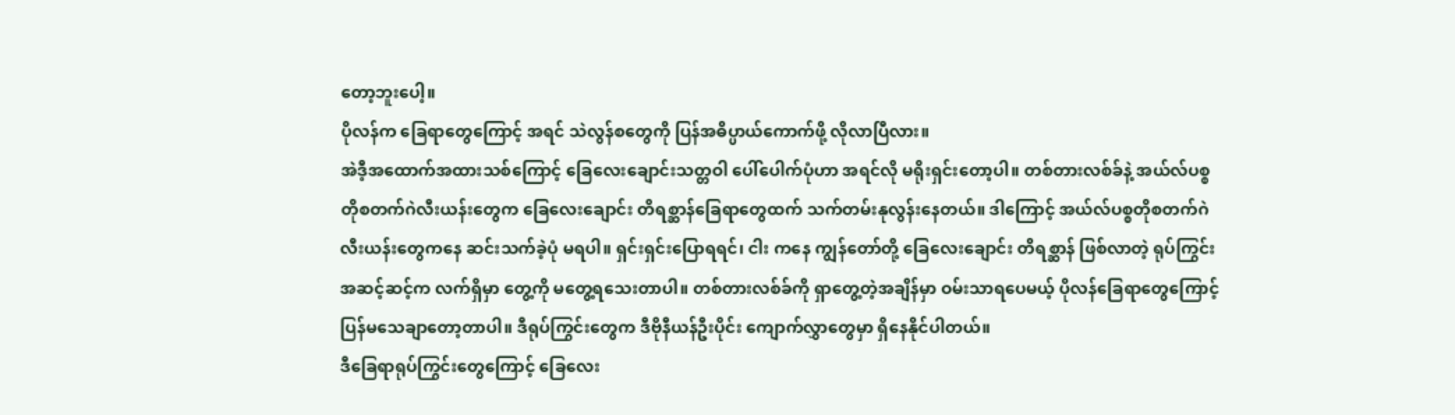တော့ဘူးပေါ့။
ပိုလန်က ခြေရာတွေကြောင့် အရင် သဲလွန်စတွေကို ပြန်အဓိပ္ပာယ်ကောက်ဖို့ လိုလာပြီလား။
အဲဒီ့အထောက်အထားသစ်ကြောင့် ခြေလေးချောင်းသတ္တဝါ ပေါ်ပေါက်ပုံဟာ အရင်လို မရိုးရှင်းတော့ပါ။ တစ်တားလစ်ခ်နဲ့ အယ်လ်ပစ္စတိုစတက်ဂဲလီးယန်းတွေက ခြေလေးချောင်း တိရစ္ဆာန်ခြေရာတွေထက် သက်တမ်းနုလွန်းနေတယ်။ ဒါကြောင့် အယ်လ်ပစ္စတိုစတက်ဂဲလီးယန်းတွေကနေ ဆင်းသက်ခဲ့ပုံ မရပါ။ ရှင်းရှင်းပြောရရင်၊ ငါး ကနေ ကျွန်တော်တို့ ခြေလေးချောင်း တိရစ္ဆာန် ဖြစ်လာတဲ့ ရုပ်ကြွင်းအဆင့်ဆင့်က လက်ရှိမှာ တွေ့ကို မတွေ့ရသေးတာပါ။ တစ်တားလစ်ခ်ကို ရှာတွေ့တဲ့အချိန်မှာ ဝမ်းသာရပေမယ့် ပိုလန်ခြေရာတွေကြောင့် ပြန်မသေချာတော့တာပါ။ ဒီရုပ်ကြွင်းတွေက ဒီဗိုနီယန်ဦးပိုင်း ကျောက်လွှာတွေမှာ ရှိနေနိုင်ပါတယ်။
ဒီခြေရာရုပ်ကြွင်းတွေကြောင့် ခြေလေး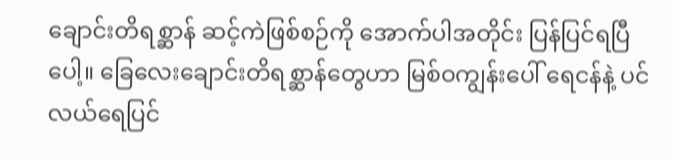ချောင်းတိရစ္ဆာန် ဆင့်ကဲဖြစ်စဉ်ကို အောက်ပါအတိုင်း ပြန်ပြင်ရပြီပေါ့။ ခြေလေးချောင်းတိရစ္ဆာန်တွေဟာ မြစ်ဝကျွန်းပေါ် ရေငန်နဲ့ ပင်လယ်ရေပြင်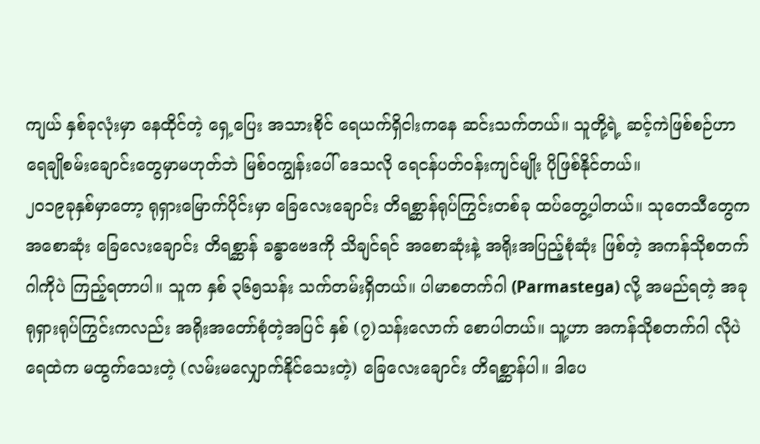ကျယ် နှစ်ခုလုံးမှာ နေထိုင်တဲ့ ရှေ့ပြေး အသားစိုင် ရေယက်ရှိငါးကနေ ဆင်းသက်တယ်။ သူတို့ရဲ့ ဆင့်ကဲဖြစ်စဉ်ဟာ ရေချိုစမ်းချောင်းတွေမှာမဟုတ်ဘဲ မြစ်ဝကျွန်းပေါ် ဒေသလို ရေငန်ပတ်ဝန်းကျင်မျိုး ပိုဖြစ်နိုင်တယ်။
၂၀၁၉ခုနှစ်မှာတော့ ရုရှားမြောက်ပိုင်းမှာ ခြေလေးချောင်း တိရစ္ဆာန်ရုပ်ကြွင်းတစ်ခု ထပ်တွေ့ပါတယ်။ သုတေသီတွေက အစောဆုံး ခြေလေးချောင်း တိရစ္ဆာန် ခန္ဓာဗေဒကို သိချင်ရင် အစောဆုံးနဲ့ အရိုးအပြည့်စုံဆုံး ဖြစ်တဲ့ အကန်သိုစတက်ဂါကိုပဲ ကြည့်ရတာပါ။ သူက နှစ် ၃၆၅သန်း သက်တမ်းရှိတယ်။ ပါမာစတက်ဂါ (Parmastega) လို့ အမည်ရတဲ့ အခု ရုရှားရုပ်ကြွင်းကလည်း အရိုးအတော်စုံတဲ့အပြင် နှစ် (၇)သန်းလောက် စောပါတယ်။ သူ့ဟာ အကန်သိုစတက်ဂါ လိုပဲ ရေထဲက မထွက်သေးတဲ့ (လမ်းမလျှောက်နိုင်သေးတဲ့) ခြေလေးချောင်း တိရစ္ဆာန်ပါ။ ဒါပေ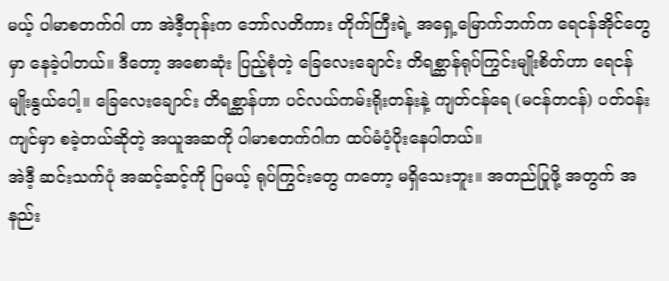မယ့် ပါမာစတက်ဂါ ဟာ အဲဒီ့တုန်းက ဘော်လတိကား တိုက်ကြီးရဲ့ အရှေ့မြောက်ဘက်က ရေငန်အိုင်တွေမှာ နေခဲ့ပါတယ်။ ဒီတော့ အစောဆုံး ပြည့်စုံတဲ့ ခြေလေးချောင်း တိရစ္ဆာန်ရုပ်ကြွင်းမျိုးစိတ်ဟာ ရေငန်မျိုးနွယ်ပေါ့။ ခြေလေးချောင်း တိရစ္ဆာန်ဟာ ပင်လယ်ကမ်းရိုးတန်းနဲ့ ကျတ်ငန်ရေ (မငန်တငန်) ပတ်ဝန်းကျင်မှာ စခဲ့တယ်ဆိုတဲ့ အယူအဆကို ပါမာစတက်ဂါက ထပ်မံပံ့ပိုးနေပါတယ်။
အဲဒီ့ ဆင်းသက်ပုံ အဆင့်ဆင့်ကို ပြမယ့် ရုပ်ကြွင်းတွေ ကတော့ မရှိသေးဘူး။ အတည်ပြုဖို့ အတွက် အနည်း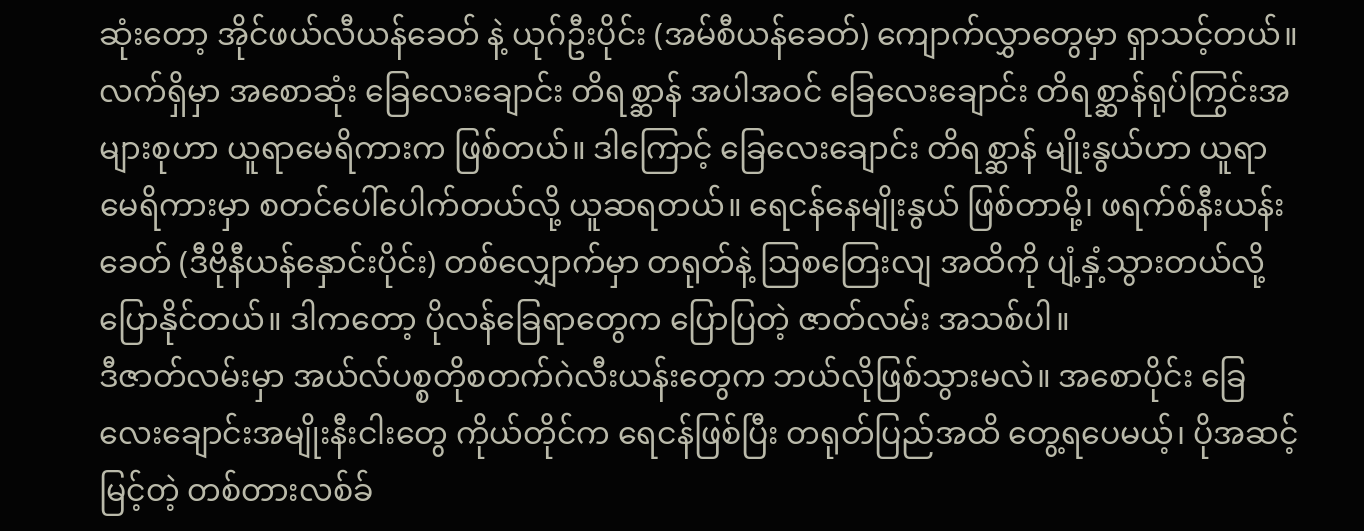ဆုံးတော့ အိုင်ဖယ်လီယန်ခေတ် နဲ့ ယုဂ်ဦးပိုင်း (အမ်စီယန်ခေတ်) ကျောက်လွှာတွေမှာ ရှာသင့်တယ်။ လက်ရှိမှာ အစောဆုံး ခြေလေးချောင်း တိရစ္ဆာန် အပါအဝင် ခြေလေးချောင်း တိရစ္ဆာန်ရုပ်ကြွင်းအများစုဟာ ယူရာမေရိကားက ဖြစ်တယ်။ ဒါကြောင့် ခြေလေးချောင်း တိရစ္ဆာန် မျိုးနွယ်ဟာ ယူရာမေရိကားမှာ စတင်ပေါ်ပေါက်တယ်လို့ ယူဆရတယ်။ ရေငန်နေမျိုးနွယ် ဖြစ်တာမို့၊ ဖရက်စ်နီးယန်းခေတ် (ဒီဗိုနီယန်နှောင်းပိုင်း) တစ်လျှောက်မှာ တရုတ်နဲ့ ဩစတြေးလျ အထိကို ပျံ့နှံ့သွားတယ်လို့ ပြောနိုင်တယ်။ ဒါကတော့ ပိုလန်ခြေရာတွေက ပြောပြတဲ့ ဇာတ်လမ်း အသစ်ပါ။
ဒီဇာတ်လမ်းမှာ အယ်လ်ပစ္စတိုစတက်ဂဲလီးယန်းတွေက ဘယ်လိုဖြစ်သွားမလဲ။ အစောပိုင်း ခြေလေးချောင်းအမျိုးနီးငါးတွေ ကိုယ်တိုင်က ရေငန်ဖြစ်ပြီး တရုတ်ပြည်အထိ တွေ့ရပေမယ့်၊ ပိုအဆင့်မြင့်တဲ့ တစ်တားလစ်ခ်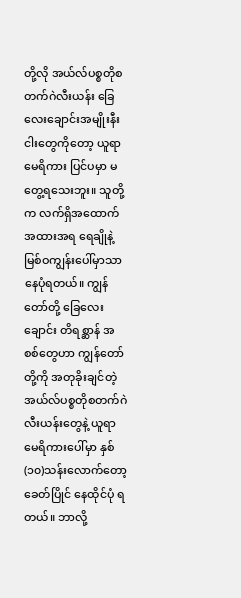တို့လို အယ်လ်ပစ္စတိုစတက်ဂဲလီးယန်း ခြေလေးချောင်းအမျိုးနီးငါးတွေကိုတော့ ယူရာမေရိကား ပြင်ပမှာ မတွေ့ရသေးဘူး။ သူတို့က လက်ရှိအထောက်အထားအရ ရေချိုနဲ့ မြစ်ဝကျွန်းပေါ်မှာသာ နေပုံရတယ်။ ကျွန်တော်တို့ ခြေလေးချောင်း တိရစ္ဆာန် အစစ်တွေဟာ ကျွန်တော်တို့ကို အတုခိုးချင်တဲ့ အယ်လ်ပစ္စတိုစတက်ဂဲလီးယန်းတွေနဲ့ ယူရာမေရိကားပေါ်မှာ နှစ် (၁၀)သန်းလောက်တော့ ခေတ်ပြိုင် နေထိုင်ပုံ ရတယ်။ ဘာလို့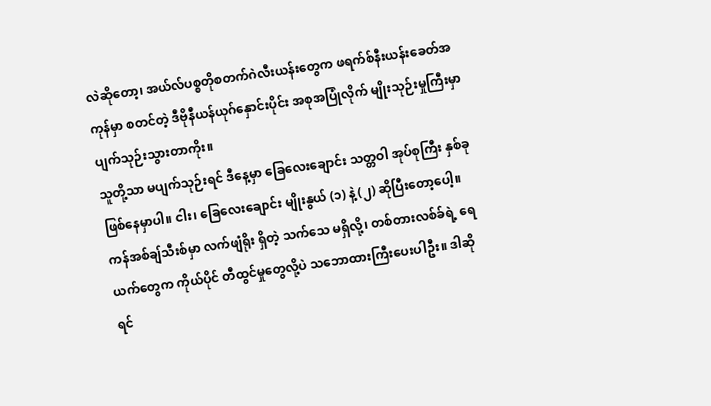လဲဆိုတော့၊ အယ်လ်ပစ္စတိုစတက်ဂဲလီးယန်းတွေက ဖရက်စ်နီးယန်းခေတ်အကုန်မှာ စတင်တဲ့ ဒီဗိုနီယန်ယုဂ်နှောင်းပိုင်း အစုအပြုံလိုက် မျိုးသုဉ်းမှုကြီးမှာ ပျက်သုဉ်းသွားတာကိုး။
သူတို့သာ မပျက်သုဉ်းရင် ဒီနေ့မှာ ခြေလေးချောင်း သတ္တဝါ အုပ်စုကြီး နှစ်ခု ဖြစ်နေမှာပါ။ ငါး၊ ခြေလေးချောင်း မျိုးနွယ် (၁) နဲ့ (၂) ဆိုပြီးတော့ပေါ့။ ကန်အစ်ချ်သီးစ်မှာ လက်ဖျံရိုး ရှိတဲ့ သက်သေ မရှိလို့၊ တစ်တားလစ်ခ်ရဲ့ ရေယက်တွေက ကိုယ်ပိုင် တီထွင်မှုတွေလို့ပဲ သဘောထားကြီးပေးပါဦး။ ဒါဆိုရင်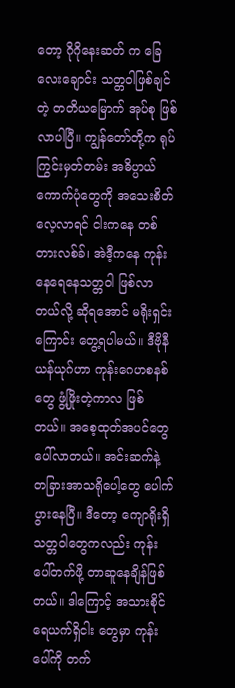တော့ ဂိုဂိုနေးဆတ် က ခြေလေးချောင်း သတ္တဝါဖြစ်ချင်တဲ့ တတိယမြောက် အုပ်စု ဖြစ်လာပါပြီ။ ကျွန်တော်တို့က ရုပ်ကြွင်းမှတ်တမ်း အဓိပ္ပာယ် ကောက်ပုံတွေကို အသေးစိတ် လေ့လာရင် ငါးကနေ တစ်တားလစ်ခ်၊ အဲဒီ့ကနေ ကုန်းနေရေနေသတ္တဝါ ဖြစ်လာတယ်လို့ ဆိုရအောင် မရိုးရှင်းကြောင်း တွေ့ရပါမယ်။ ဒီဗိုနီယန်ယုဂ်ဟာ ကုန်းဂေဟစနစ်တွေ ဖွံ့ဖြိုးတဲ့ကာလ ဖြစ်တယ်။ အစေ့ထုတ်အပင်တွေ ပေါ်လာတယ်။ အင်းဆက်နဲ့ တခြားအာသရိုပေါ့တွေ ပေါက်ပွားနေပြီ။ ဒီတော့ ကျောရိုးရှိသတ္တဝါတွေကလည်း ကုန်းပေါ်တက်ဖို့ တာဆူနေချိန်ဖြစ်တယ်။ ဒါကြောင့် အသားစိုင်ရေယက်ရှိငါး တွေမှာ ကုန်းပေါ်ကို တက်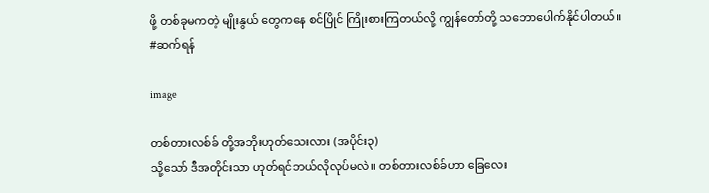ဖို့ တစ်ခုမကတဲ့ မျိုးနွယ် တွေကနေ စင်ပြိုင် ကြိုးစားကြတယ်လို့ ကျွန်တော်တို့ သဘောပေါက်နိုင်ပါတယ်။
#ဆက်ရန်

image

တစ်တားလစ်ခ် တို့အဘိုးဟုတ်သေးလား (အပိုင်း၃)
သို့သော် ဒီအတိုင်းသာ ဟုတ်ရင်ဘယ်လိုလုပ်မလဲ။ တစ်တားလစ်ခ်ဟာ ခြေလေး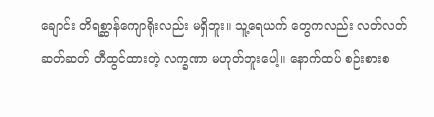ချောင်း တိရစ္ဆာန်ကျောရိုးလည်း မရှိဘူး။ သူ့ရေယက် တွေကလည်း လတ်လတ်ဆတ်ဆတ် တီထွင်ထားတဲ့ လက္ခဏာ မဟုတ်ဘူးပေါ့။ နောက်ထပ် စဉ်းစားစ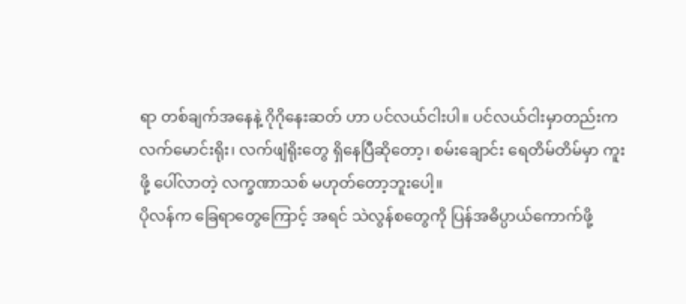ရာ တစ်ချက်အနေနဲ့ ဂိုဂိုနေးဆတ် ဟာ ပင်လယ်ငါးပါ။ ပင်လယ်ငါးမှာတည်းက လက်မောင်းရိုး၊ လက်ဖျံရိုးတွေ ရှိနေပြီဆိုတော့၊ စမ်းချောင်း ရေတိမ်တိမ်မှာ ကူးဖို့ ပေါ်လာတဲ့ လက္ခဏာသစ် မဟုတ်တော့ဘူးပေါ့။
ပိုလန်က ခြေရာတွေကြောင့် အရင် သဲလွန်စတွေကို ပြန်အဓိပ္ပာယ်ကောက်ဖို့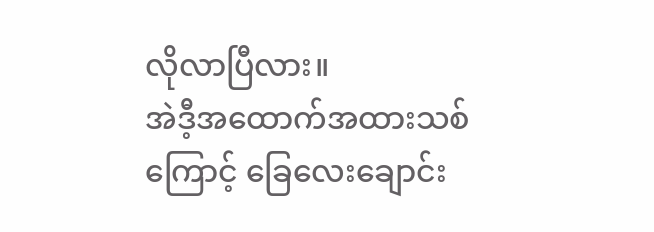လိုလာပြီလား။
အဲဒီ့အထောက်အထားသစ်ကြောင့် ခြေလေးချောင်း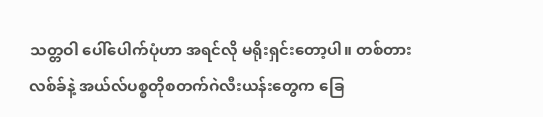သတ္တဝါ ပေါ်ပေါက်ပုံဟာ အရင်လို မရိုးရှင်းတော့ပါ။ တစ်တားလစ်ခ်နဲ့ အယ်လ်ပစ္စတိုစတက်ဂဲလီးယန်းတွေက ခြေ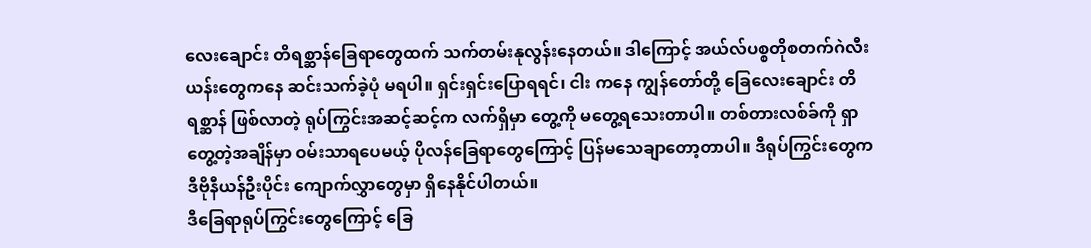လေးချောင်း တိရစ္ဆာန်ခြေရာတွေထက် သက်တမ်းနုလွန်းနေတယ်။ ဒါကြောင့် အယ်လ်ပစ္စတိုစတက်ဂဲလီးယန်းတွေကနေ ဆင်းသက်ခဲ့ပုံ မရပါ။ ရှင်းရှင်းပြောရရင်၊ ငါး ကနေ ကျွန်တော်တို့ ခြေလေးချောင်း တိရစ္ဆာန် ဖြစ်လာတဲ့ ရုပ်ကြွင်းအဆင့်ဆင့်က လက်ရှိမှာ တွေ့ကို မတွေ့ရသေးတာပါ။ တစ်တားလစ်ခ်ကို ရှာတွေ့တဲ့အချိန်မှာ ဝမ်းသာရပေမယ့် ပိုလန်ခြေရာတွေကြောင့် ပြန်မသေချာတော့တာပါ။ ဒီရုပ်ကြွင်းတွေက ဒီဗိုနီယန်ဦးပိုင်း ကျောက်လွှာတွေမှာ ရှိနေနိုင်ပါတယ်။
ဒီခြေရာရုပ်ကြွင်းတွေကြောင့် ခြေ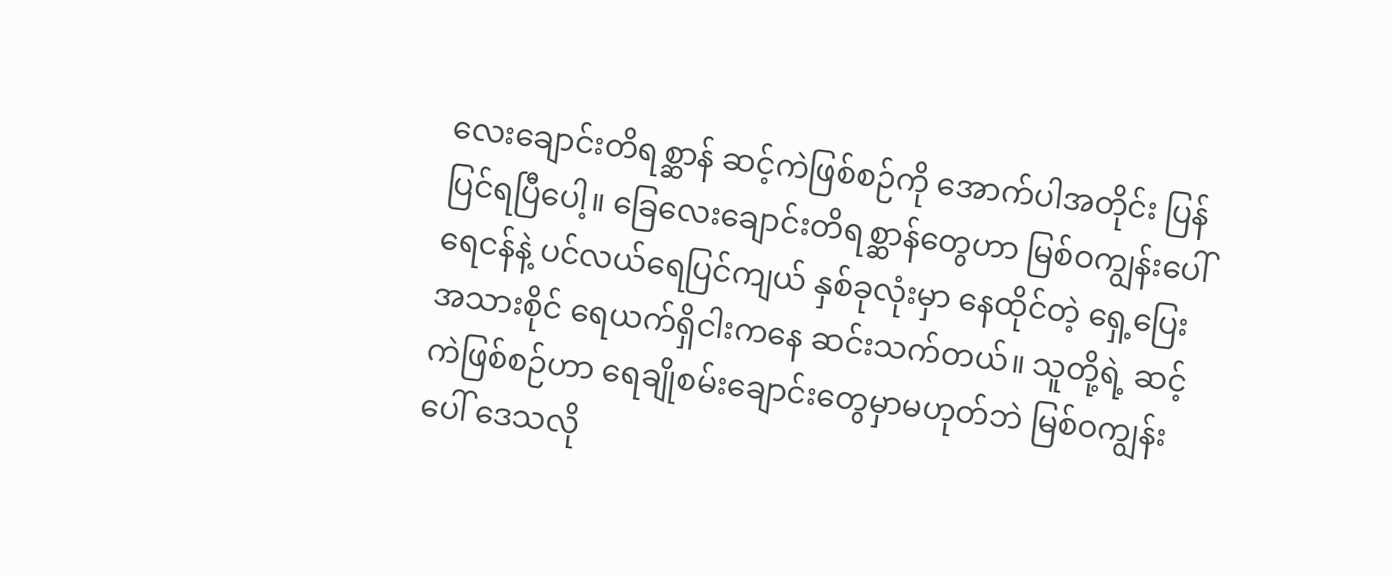လေးချောင်းတိရစ္ဆာန် ဆင့်ကဲဖြစ်စဉ်ကို အောက်ပါအတိုင်း ပြန်ပြင်ရပြီပေါ့။ ခြေလေးချောင်းတိရစ္ဆာန်တွေဟာ မြစ်ဝကျွန်းပေါ် ရေငန်နဲ့ ပင်လယ်ရေပြင်ကျယ် နှစ်ခုလုံးမှာ နေထိုင်တဲ့ ရှေ့ပြေး အသားစိုင် ရေယက်ရှိငါးကနေ ဆင်းသက်တယ်။ သူတို့ရဲ့ ဆင့်ကဲဖြစ်စဉ်ဟာ ရေချိုစမ်းချောင်းတွေမှာမဟုတ်ဘဲ မြစ်ဝကျွန်းပေါ် ဒေသလို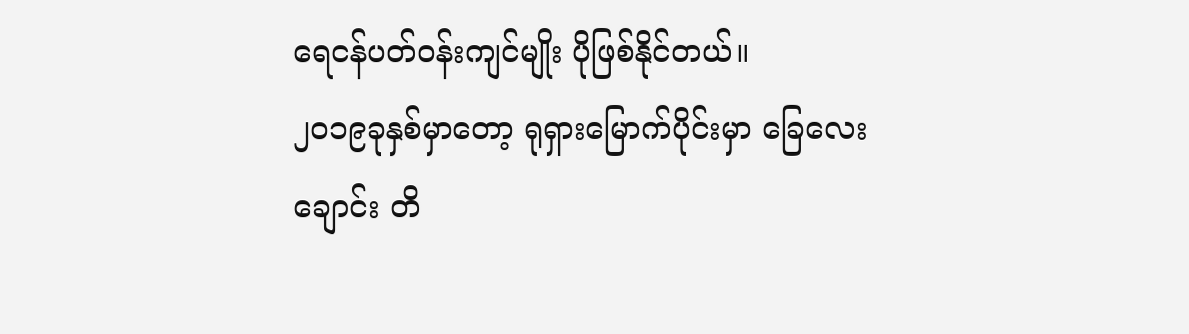ရေငန်ပတ်ဝန်းကျင်မျိုး ပိုဖြစ်နိုင်တယ်။
၂၀၁၉ခုနှစ်မှာတော့ ရုရှားမြောက်ပိုင်းမှာ ခြေလေးချောင်း တိ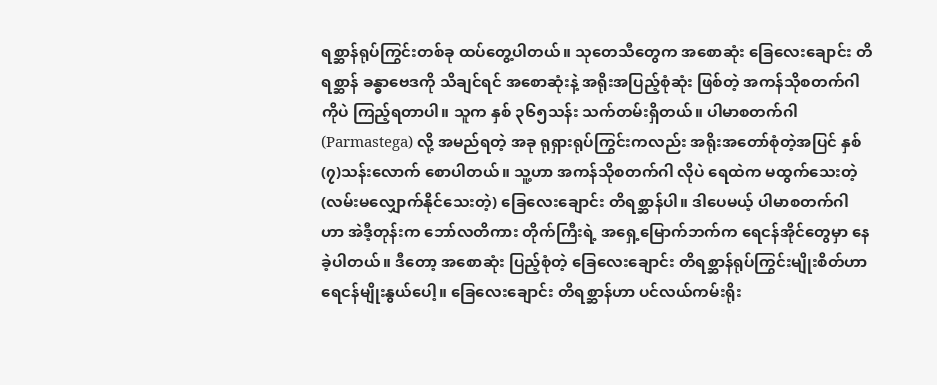ရစ္ဆာန်ရုပ်ကြွင်းတစ်ခု ထပ်တွေ့ပါတယ်။ သုတေသီတွေက အစောဆုံး ခြေလေးချောင်း တိရစ္ဆာန် ခန္ဓာဗေဒကို သိချင်ရင် အစောဆုံးနဲ့ အရိုးအပြည့်စုံဆုံး ဖြစ်တဲ့ အကန်သိုစတက်ဂါကိုပဲ ကြည့်ရတာပါ။ သူက နှစ် ၃၆၅သန်း သက်တမ်းရှိတယ်။ ပါမာစတက်ဂါ (Parmastega) လို့ အမည်ရတဲ့ အခု ရုရှားရုပ်ကြွင်းကလည်း အရိုးအတော်စုံတဲ့အပြင် နှစ် (၇)သန်းလောက် စောပါတယ်။ သူ့ဟာ အကန်သိုစတက်ဂါ လိုပဲ ရေထဲက မထွက်သေးတဲ့ (လမ်းမလျှောက်နိုင်သေးတဲ့) ခြေလေးချောင်း တိရစ္ဆာန်ပါ။ ဒါပေမယ့် ပါမာစတက်ဂါ ဟာ အဲဒီ့တုန်းက ဘော်လတိကား တိုက်ကြီးရဲ့ အရှေ့မြောက်ဘက်က ရေငန်အိုင်တွေမှာ နေခဲ့ပါတယ်။ ဒီတော့ အစောဆုံး ပြည့်စုံတဲ့ ခြေလေးချောင်း တိရစ္ဆာန်ရုပ်ကြွင်းမျိုးစိတ်ဟာ ရေငန်မျိုးနွယ်ပေါ့။ ခြေလေးချောင်း တိရစ္ဆာန်ဟာ ပင်လယ်ကမ်းရိုး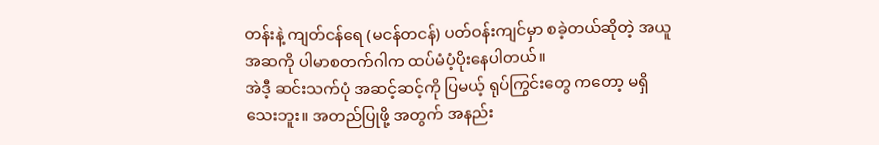တန်းနဲ့ ကျတ်ငန်ရေ (မငန်တငန်) ပတ်ဝန်းကျင်မှာ စခဲ့တယ်ဆိုတဲ့ အယူအဆကို ပါမာစတက်ဂါက ထပ်မံပံ့ပိုးနေပါတယ်။
အဲဒီ့ ဆင်းသက်ပုံ အဆင့်ဆင့်ကို ပြမယ့် ရုပ်ကြွင်းတွေ ကတော့ မရှိသေးဘူး။ အတည်ပြုဖို့ အတွက် အနည်း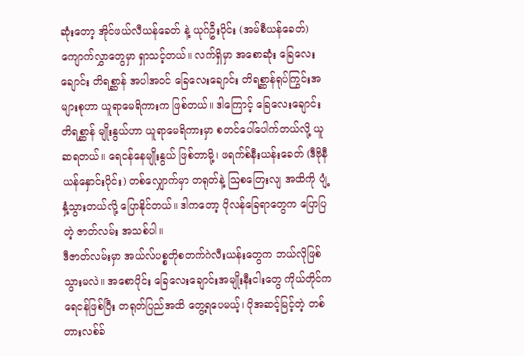ဆုံးတော့ အိုင်ဖယ်လီယန်ခေတ် နဲ့ ယုဂ်ဦးပိုင်း (အမ်စီယန်ခေတ်) ကျောက်လွှာတွေမှာ ရှာသင့်တယ်။ လက်ရှိမှာ အစောဆုံး ခြေလေးချောင်း တိရစ္ဆာန် အပါအဝင် ခြေလေးချောင်း တိရစ္ဆာန်ရုပ်ကြွင်းအများစုဟာ ယူရာမေရိကားက ဖြစ်တယ်။ ဒါကြောင့် ခြေလေးချောင်း တိရစ္ဆာန် မျိုးနွယ်ဟာ ယူရာမေရိကားမှာ စတင်ပေါ်ပေါက်တယ်လို့ ယူဆရတယ်။ ရေငန်နေမျိုးနွယ် ဖြစ်တာမို့၊ ဖရက်စ်နီးယန်းခေတ် (ဒီဗိုနီယန်နှောင်းပိုင်း) တစ်လျှောက်မှာ တရုတ်နဲ့ ဩစတြေးလျ အထိကို ပျံ့နှံ့သွားတယ်လို့ ပြောနိုင်တယ်။ ဒါကတော့ ပိုလန်ခြေရာတွေက ပြောပြတဲ့ ဇာတ်လမ်း အသစ်ပါ။
ဒီဇာတ်လမ်းမှာ အယ်လ်ပစ္စတိုစတက်ဂဲလီးယန်းတွေက ဘယ်လိုဖြစ်သွားမလဲ။ အစောပိုင်း ခြေလေးချောင်းအမျိုးနီးငါးတွေ ကိုယ်တိုင်က ရေငန်ဖြစ်ပြီး တရုတ်ပြည်အထိ တွေ့ရပေမယ့်၊ ပိုအဆင့်မြင့်တဲ့ တစ်တားလစ်ခ်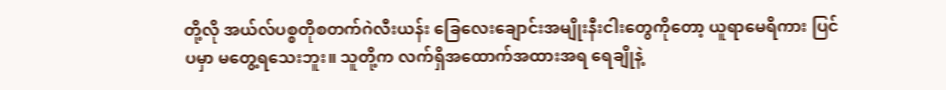တို့လို အယ်လ်ပစ္စတိုစတက်ဂဲလီးယန်း ခြေလေးချောင်းအမျိုးနီးငါးတွေကိုတော့ ယူရာမေရိကား ပြင်ပမှာ မတွေ့ရသေးဘူး။ သူတို့က လက်ရှိအထောက်အထားအရ ရေချိုနဲ့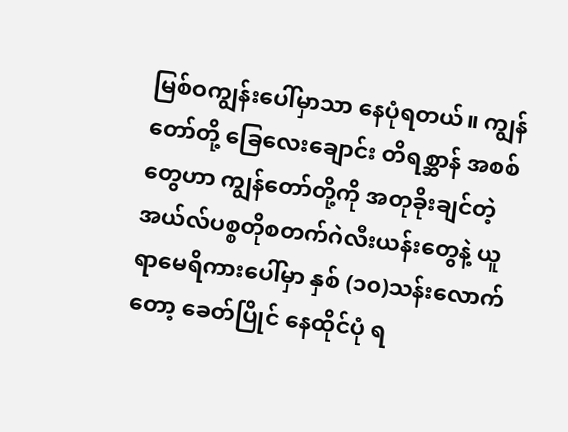မြစ်ဝကျွန်းပေါ်မှာသာ နေပုံရတယ်။ ကျွန်တော်တို့ ခြေလေးချောင်း တိရစ္ဆာန် အစစ်တွေဟာ ကျွန်တော်တို့ကို အတုခိုးချင်တဲ့ အယ်လ်ပစ္စတိုစတက်ဂဲလီးယန်းတွေနဲ့ ယူရာမေရိကားပေါ်မှာ နှစ် (၁၀)သန်းလောက်တော့ ခေတ်ပြိုင် နေထိုင်ပုံ ရ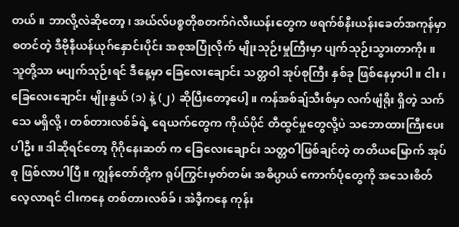တယ်။ ဘာလို့လဲဆိုတော့၊ အယ်လ်ပစ္စတိုစတက်ဂဲလီးယန်းတွေက ဖရက်စ်နီးယန်းခေတ်အကုန်မှာ စတင်တဲ့ ဒီဗိုနီယန်ယုဂ်နှောင်းပိုင်း အစုအပြုံလိုက် မျိုးသုဉ်းမှုကြီးမှာ ပျက်သုဉ်းသွားတာကိုး။
သူတို့သာ မပျက်သုဉ်းရင် ဒီနေ့မှာ ခြေလေးချောင်း သတ္တဝါ အုပ်စုကြီး နှစ်ခု ဖြစ်နေမှာပါ။ ငါး၊ ခြေလေးချောင်း မျိုးနွယ် (၁) နဲ့ (၂) ဆိုပြီးတော့ပေါ့။ ကန်အစ်ချ်သီးစ်မှာ လက်ဖျံရိုး ရှိတဲ့ သက်သေ မရှိလို့၊ တစ်တားလစ်ခ်ရဲ့ ရေယက်တွေက ကိုယ်ပိုင် တီထွင်မှုတွေလို့ပဲ သဘောထားကြီးပေးပါဦး။ ဒါဆိုရင်တော့ ဂိုဂိုနေးဆတ် က ခြေလေးချောင်း သတ္တဝါဖြစ်ချင်တဲ့ တတိယမြောက် အုပ်စု ဖြစ်လာပါပြီ။ ကျွန်တော်တို့က ရုပ်ကြွင်းမှတ်တမ်း အဓိပ္ပာယ် ကောက်ပုံတွေကို အသေးစိတ် လေ့လာရင် ငါးကနေ တစ်တားလစ်ခ်၊ အဲဒီ့ကနေ ကုန်း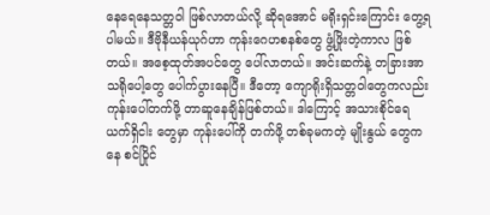နေရေနေသတ္တဝါ ဖြစ်လာတယ်လို့ ဆိုရအောင် မရိုးရှင်းကြောင်း တွေ့ရပါမယ်။ ဒီဗိုနီယန်ယုဂ်ဟာ ကုန်းဂေဟစနစ်တွေ ဖွံ့ဖြိုးတဲ့ကာလ ဖြစ်တယ်။ အစေ့ထုတ်အပင်တွေ ပေါ်လာတယ်။ အင်းဆက်နဲ့ တခြားအာသရိုပေါ့တွေ ပေါက်ပွားနေပြီ။ ဒီတော့ ကျောရိုးရှိသတ္တဝါတွေကလည်း ကုန်းပေါ်တက်ဖို့ တာဆူနေချိန်ဖြစ်တယ်။ ဒါကြောင့် အသားစိုင်ရေယက်ရှိငါး တွေမှာ ကုန်းပေါ်ကို တက်ဖို့ တစ်ခုမကတဲ့ မျိုးနွယ် တွေကနေ စင်ပြိုင်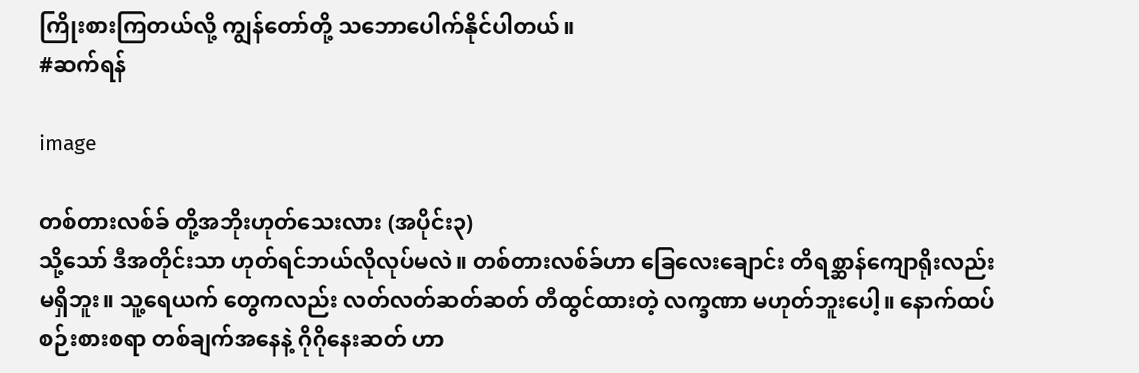ကြိုးစားကြတယ်လို့ ကျွန်တော်တို့ သဘောပေါက်နိုင်ပါတယ်။
#ဆက်ရန်

image

တစ်တားလစ်ခ် တို့အဘိုးဟုတ်သေးလား (အပိုင်း၃)
သို့သော် ဒီအတိုင်းသာ ဟုတ်ရင်ဘယ်လိုလုပ်မလဲ။ တစ်တားလစ်ခ်ဟာ ခြေလေးချောင်း တိရစ္ဆာန်ကျောရိုးလည်း မရှိဘူး။ သူ့ရေယက် တွေကလည်း လတ်လတ်ဆတ်ဆတ် တီထွင်ထားတဲ့ လက္ခဏာ မဟုတ်ဘူးပေါ့။ နောက်ထပ် စဉ်းစားစရာ တစ်ချက်အနေနဲ့ ဂိုဂိုနေးဆတ် ဟာ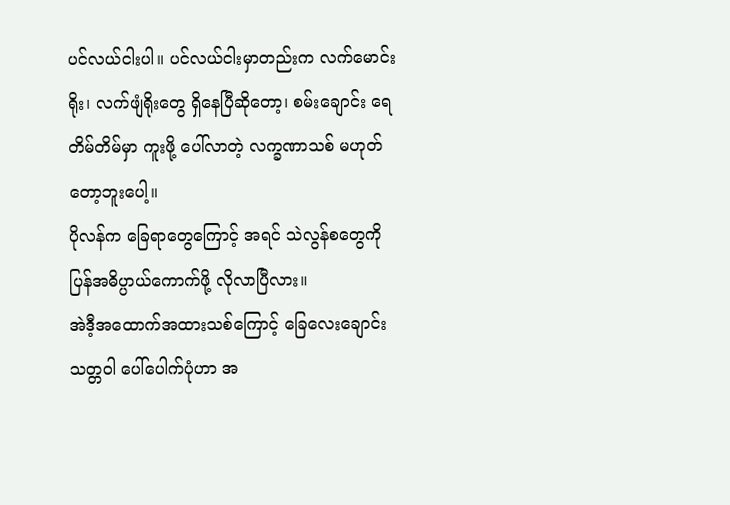ပင်လယ်ငါးပါ။ ပင်လယ်ငါးမှာတည်းက လက်မောင်းရိုး၊ လက်ဖျံရိုးတွေ ရှိနေပြီဆိုတော့၊ စမ်းချောင်း ရေတိမ်တိမ်မှာ ကူးဖို့ ပေါ်လာတဲ့ လက္ခဏာသစ် မဟုတ်တော့ဘူးပေါ့။
ပိုလန်က ခြေရာတွေကြောင့် အရင် သဲလွန်စတွေကို ပြန်အဓိပ္ပာယ်ကောက်ဖို့ လိုလာပြီလား။
အဲဒီ့အထောက်အထားသစ်ကြောင့် ခြေလေးချောင်းသတ္တဝါ ပေါ်ပေါက်ပုံဟာ အ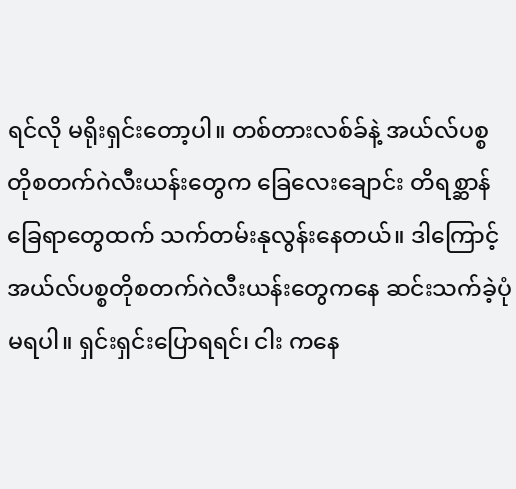ရင်လို မရိုးရှင်းတော့ပါ။ တစ်တားလစ်ခ်နဲ့ အယ်လ်ပစ္စတိုစတက်ဂဲလီးယန်းတွေက ခြေလေးချောင်း တိရစ္ဆာန်ခြေရာတွေထက် သက်တမ်းနုလွန်းနေတယ်။ ဒါကြောင့် အယ်လ်ပစ္စတိုစတက်ဂဲလီးယန်းတွေကနေ ဆင်းသက်ခဲ့ပုံ မရပါ။ ရှင်းရှင်းပြောရရင်၊ ငါး ကနေ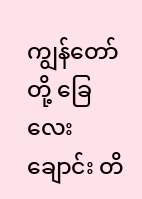ကျွန်တော်တို့ ခြေလေးချောင်း တိ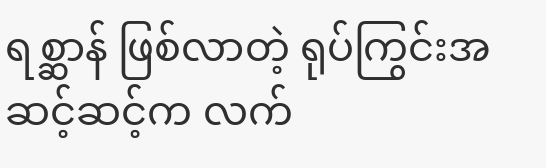ရစ္ဆာန် ဖြစ်လာတဲ့ ရုပ်ကြွင်းအဆင့်ဆင့်က လက်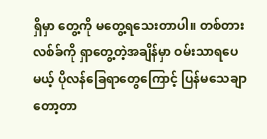ရှိမှာ တွေ့ကို မတွေ့ရသေးတာပါ။ တစ်တားလစ်ခ်ကို ရှာတွေ့တဲ့အချိန်မှာ ဝမ်းသာရပေမယ့် ပိုလန်ခြေရာတွေကြောင့် ပြန်မသေချာတော့တာ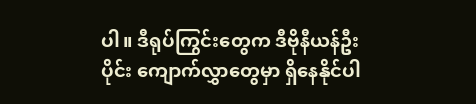ပါ။ ဒီရုပ်ကြွင်းတွေက ဒီဗိုနီယန်ဦးပိုင်း ကျောက်လွှာတွေမှာ ရှိနေနိုင်ပါ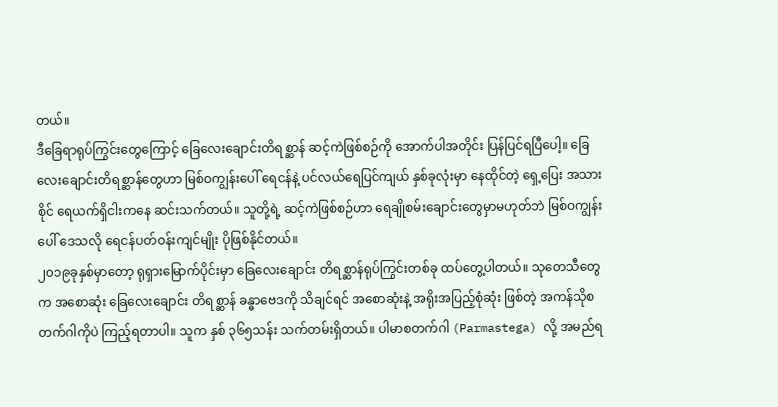တယ်။
ဒီခြေရာရုပ်ကြွင်းတွေကြောင့် ခြေလေးချောင်းတိရစ္ဆာန် ဆင့်ကဲဖြစ်စဉ်ကို အောက်ပါအတိုင်း ပြန်ပြင်ရပြီပေါ့။ ခြေလေးချောင်းတိရစ္ဆာန်တွေဟာ မြစ်ဝကျွန်းပေါ် ရေငန်နဲ့ ပင်လယ်ရေပြင်ကျယ် နှစ်ခုလုံးမှာ နေထိုင်တဲ့ ရှေ့ပြေး အသားစိုင် ရေယက်ရှိငါးကနေ ဆင်းသက်တယ်။ သူတို့ရဲ့ ဆင့်ကဲဖြစ်စဉ်ဟာ ရေချိုစမ်းချောင်းတွေမှာမဟုတ်ဘဲ မြစ်ဝကျွန်းပေါ် ဒေသလို ရေငန်ပတ်ဝန်းကျင်မျိုး ပိုဖြစ်နိုင်တယ်။
၂၀၁၉ခုနှစ်မှာတော့ ရုရှားမြောက်ပိုင်းမှာ ခြေလေးချောင်း တိရစ္ဆာန်ရုပ်ကြွင်းတစ်ခု ထပ်တွေ့ပါတယ်။ သုတေသီတွေက အစောဆုံး ခြေလေးချောင်း တိရစ္ဆာန် ခန္ဓာဗေဒကို သိချင်ရင် အစောဆုံးနဲ့ အရိုးအပြည့်စုံဆုံး ဖြစ်တဲ့ အကန်သိုစတက်ဂါကိုပဲ ကြည့်ရတာပါ။ သူက နှစ် ၃၆၅သန်း သက်တမ်းရှိတယ်။ ပါမာစတက်ဂါ (Parmastega) လို့ အမည်ရ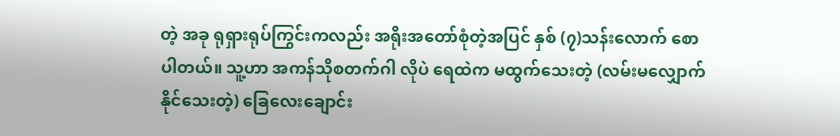တဲ့ အခု ရုရှားရုပ်ကြွင်းကလည်း အရိုးအတော်စုံတဲ့အပြင် နှစ် (၇)သန်းလောက် စောပါတယ်။ သူ့ဟာ အကန်သိုစတက်ဂါ လိုပဲ ရေထဲက မထွက်သေးတဲ့ (လမ်းမလျှောက်နိုင်သေးတဲ့) ခြေလေးချောင်း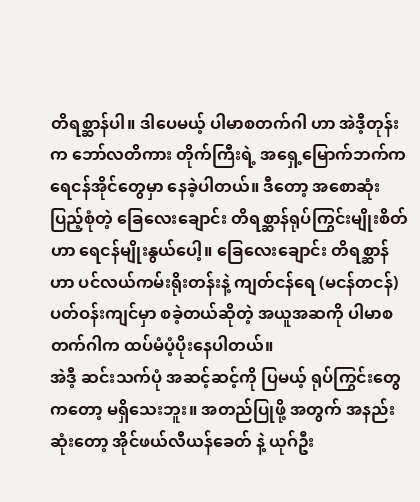တိရစ္ဆာန်ပါ။ ဒါပေမယ့် ပါမာစတက်ဂါ ဟာ အဲဒီ့တုန်းက ဘော်လတိကား တိုက်ကြီးရဲ့ အရှေ့မြောက်ဘက်က ရေငန်အိုင်တွေမှာ နေခဲ့ပါတယ်။ ဒီတော့ အစောဆုံး ပြည့်စုံတဲ့ ခြေလေးချောင်း တိရစ္ဆာန်ရုပ်ကြွင်းမျိုးစိတ်ဟာ ရေငန်မျိုးနွယ်ပေါ့။ ခြေလေးချောင်း တိရစ္ဆာန်ဟာ ပင်လယ်ကမ်းရိုးတန်းနဲ့ ကျတ်ငန်ရေ (မငန်တငန်) ပတ်ဝန်းကျင်မှာ စခဲ့တယ်ဆိုတဲ့ အယူအဆကို ပါမာစတက်ဂါက ထပ်မံပံ့ပိုးနေပါတယ်။
အဲဒီ့ ဆင်းသက်ပုံ အဆင့်ဆင့်ကို ပြမယ့် ရုပ်ကြွင်းတွေ ကတော့ မရှိသေးဘူး။ အတည်ပြုဖို့ အတွက် အနည်းဆုံးတော့ အိုင်ဖယ်လီယန်ခေတ် နဲ့ ယုဂ်ဦး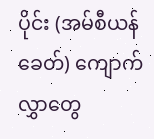ပိုင်း (အမ်စီယန်ခေတ်) ကျောက်လွှာတွေ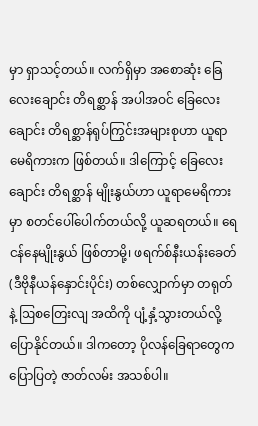မှာ ရှာသင့်တယ်။ လက်ရှိမှာ အစောဆုံး ခြေလေးချောင်း တိရစ္ဆာန် အပါအဝင် ခြေလေးချောင်း တိရစ္ဆာန်ရုပ်ကြွင်းအများစုဟာ ယူရာမေရိကားက ဖြစ်တယ်။ ဒါကြောင့် ခြေလေးချောင်း တိရစ္ဆာန် မျိုးနွယ်ဟာ ယူရာမေရိကားမှာ စတင်ပေါ်ပေါက်တယ်လို့ ယူဆရတယ်။ ရေငန်နေမျိုးနွယ် ဖြစ်တာမို့၊ ဖရက်စ်နီးယန်းခေတ် (ဒီဗိုနီယန်နှောင်းပိုင်း) တစ်လျှောက်မှာ တရုတ်နဲ့ ဩစတြေးလျ အထိကို ပျံ့နှံ့သွားတယ်လို့ ပြောနိုင်တယ်။ ဒါကတော့ ပိုလန်ခြေရာတွေက ပြောပြတဲ့ ဇာတ်လမ်း အသစ်ပါ။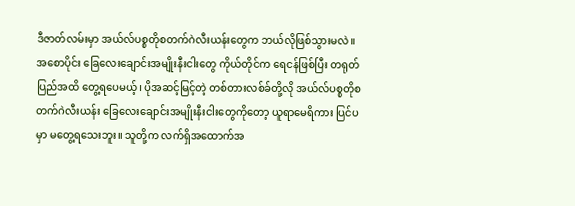ဒီဇာတ်လမ်းမှာ အယ်လ်ပစ္စတိုစတက်ဂဲလီးယန်းတွေက ဘယ်လိုဖြစ်သွားမလဲ။ အစောပိုင်း ခြေလေးချောင်းအမျိုးနီးငါးတွေ ကိုယ်တိုင်က ရေငန်ဖြစ်ပြီး တရုတ်ပြည်အထိ တွေ့ရပေမယ့်၊ ပိုအဆင့်မြင့်တဲ့ တစ်တားလစ်ခ်တို့လို အယ်လ်ပစ္စတိုစတက်ဂဲလီးယန်း ခြေလေးချောင်းအမျိုးနီးငါးတွေကိုတော့ ယူရာမေရိကား ပြင်ပမှာ မတွေ့ရသေးဘူး။ သူတို့က လက်ရှိအထောက်အ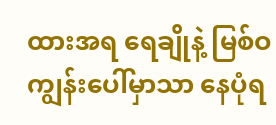ထားအရ ရေချိုနဲ့ မြစ်ဝကျွန်းပေါ်မှာသာ နေပုံရ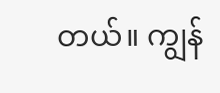တယ်။ ကျွန်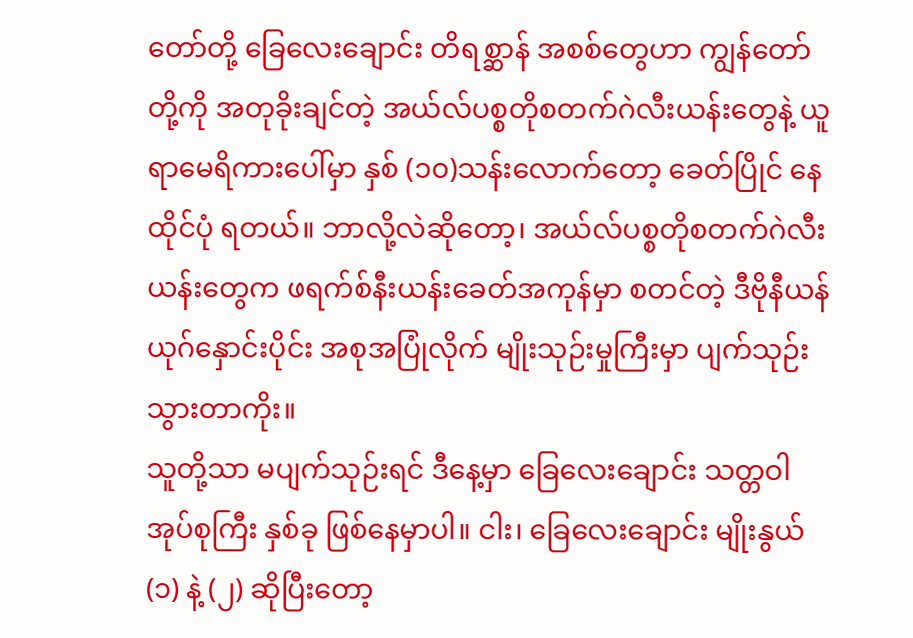တော်တို့ ခြေလေးချောင်း တိရစ္ဆာန် အစစ်တွေဟာ ကျွန်တော်တို့ကို အတုခိုးချင်တဲ့ အယ်လ်ပစ္စတိုစတက်ဂဲလီးယန်းတွေနဲ့ ယူရာမေရိကားပေါ်မှာ နှစ် (၁၀)သန်းလောက်တော့ ခေတ်ပြိုင် နေထိုင်ပုံ ရတယ်။ ဘာလို့လဲဆိုတော့၊ အယ်လ်ပစ္စတိုစတက်ဂဲလီးယန်းတွေက ဖရက်စ်နီးယန်းခေတ်အကုန်မှာ စတင်တဲ့ ဒီဗိုနီယန်ယုဂ်နှောင်းပိုင်း အစုအပြုံလိုက် မျိုးသုဉ်းမှုကြီးမှာ ပျက်သုဉ်းသွားတာကိုး။
သူတို့သာ မပျက်သုဉ်းရင် ဒီနေ့မှာ ခြေလေးချောင်း သတ္တဝါ အုပ်စုကြီး နှစ်ခု ဖြစ်နေမှာပါ။ ငါး၊ ခြေလေးချောင်း မျိုးနွယ် (၁) နဲ့ (၂) ဆိုပြီးတော့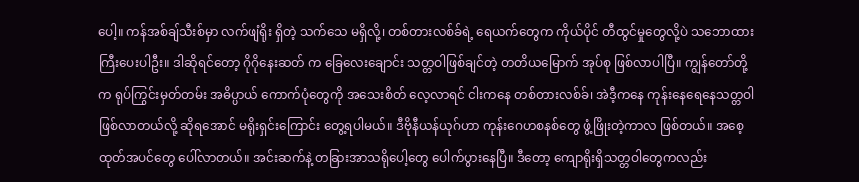ပေါ့။ ကန်အစ်ချ်သီးစ်မှာ လက်ဖျံရိုး ရှိတဲ့ သက်သေ မရှိလို့၊ တစ်တားလစ်ခ်ရဲ့ ရေယက်တွေက ကိုယ်ပိုင် တီထွင်မှုတွေလို့ပဲ သဘောထားကြီးပေးပါဦး။ ဒါဆိုရင်တော့ ဂိုဂိုနေးဆတ် က ခြေလေးချောင်း သတ္တဝါဖြစ်ချင်တဲ့ တတိယမြောက် အုပ်စု ဖြစ်လာပါပြီ။ ကျွန်တော်တို့က ရုပ်ကြွင်းမှတ်တမ်း အဓိပ္ပာယ် ကောက်ပုံတွေကို အသေးစိတ် လေ့လာရင် ငါးကနေ တစ်တားလစ်ခ်၊ အဲဒီ့ကနေ ကုန်းနေရေနေသတ္တဝါ ဖြစ်လာတယ်လို့ ဆိုရအောင် မရိုးရှင်းကြောင်း တွေ့ရပါမယ်။ ဒီဗိုနီယန်ယုဂ်ဟာ ကုန်းဂေဟစနစ်တွေ ဖွံ့ဖြိုးတဲ့ကာလ ဖြစ်တယ်။ အစေ့ထုတ်အပင်တွေ ပေါ်လာတယ်။ အင်းဆက်နဲ့ တခြားအာသရိုပေါ့တွေ ပေါက်ပွားနေပြီ။ ဒီတော့ ကျောရိုးရှိသတ္တဝါတွေကလည်း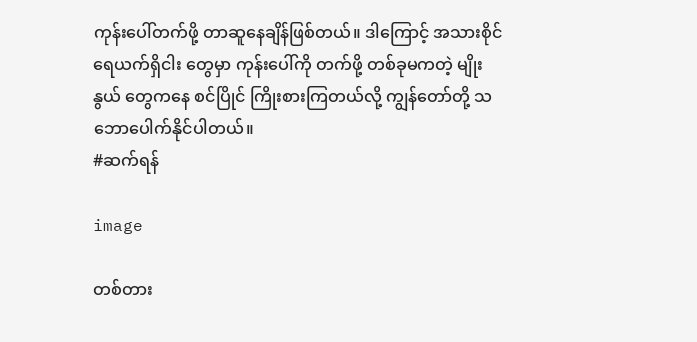ကုန်းပေါ်တက်ဖို့ တာဆူနေချိန်ဖြစ်တယ်။ ဒါကြောင့် အသားစိုင်ရေယက်ရှိငါး တွေမှာ ကုန်းပေါ်ကို တက်ဖို့ တစ်ခုမကတဲ့ မျိုးနွယ် တွေကနေ စင်ပြိုင် ကြိုးစားကြတယ်လို့ ကျွန်တော်တို့ သဘောပေါက်နိုင်ပါတယ်။
#ဆက်ရန်

image

တစ်တား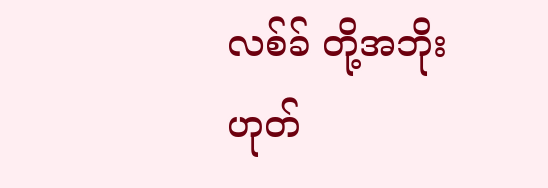လစ်ခ် တို့အဘိုးဟုတ်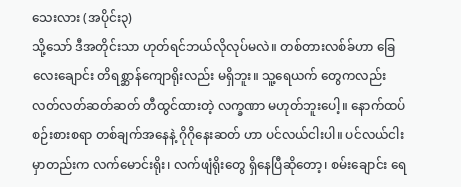သေးလား (အပိုင်း၃)
သို့သော် ဒီအတိုင်းသာ ဟုတ်ရင်ဘယ်လိုလုပ်မလဲ။ တစ်တားလစ်ခ်ဟာ ခြေလေးချောင်း တိရစ္ဆာန်ကျောရိုးလည်း မရှိဘူး။ သူ့ရေယက် တွေကလည်း လတ်လတ်ဆတ်ဆတ် တီထွင်ထားတဲ့ လက္ခဏာ မဟုတ်ဘူးပေါ့။ နောက်ထပ် စဉ်းစားစရာ တစ်ချက်အနေနဲ့ ဂိုဂိုနေးဆတ် ဟာ ပင်လယ်ငါးပါ။ ပင်လယ်ငါးမှာတည်းက လက်မောင်းရိုး၊ လက်ဖျံရိုးတွေ ရှိနေပြီဆိုတော့၊ စမ်းချောင်း ရေ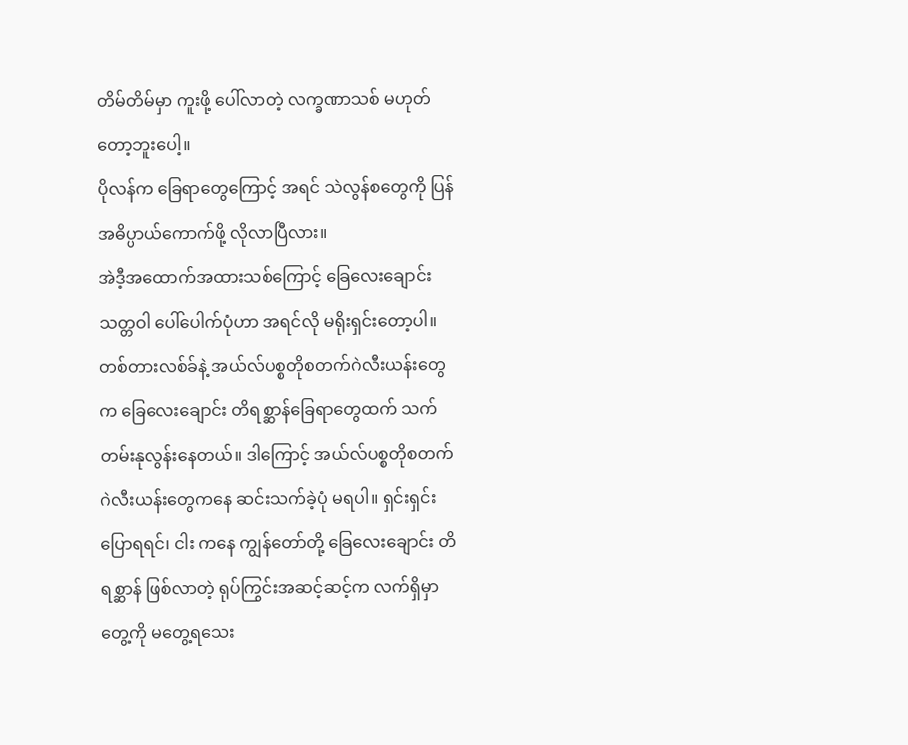တိမ်တိမ်မှာ ကူးဖို့ ပေါ်လာတဲ့ လက္ခဏာသစ် မဟုတ်တော့ဘူးပေါ့။
ပိုလန်က ခြေရာတွေကြောင့် အရင် သဲလွန်စတွေကို ပြန်အဓိပ္ပာယ်ကောက်ဖို့ လိုလာပြီလား။
အဲဒီ့အထောက်အထားသစ်ကြောင့် ခြေလေးချောင်းသတ္တဝါ ပေါ်ပေါက်ပုံဟာ အရင်လို မရိုးရှင်းတော့ပါ။ တစ်တားလစ်ခ်နဲ့ အယ်လ်ပစ္စတိုစတက်ဂဲလီးယန်းတွေက ခြေလေးချောင်း တိရစ္ဆာန်ခြေရာတွေထက် သက်တမ်းနုလွန်းနေတယ်။ ဒါကြောင့် အယ်လ်ပစ္စတိုစတက်ဂဲလီးယန်းတွေကနေ ဆင်းသက်ခဲ့ပုံ မရပါ။ ရှင်းရှင်းပြောရရင်၊ ငါး ကနေ ကျွန်တော်တို့ ခြေလေးချောင်း တိရစ္ဆာန် ဖြစ်လာတဲ့ ရုပ်ကြွင်းအဆင့်ဆင့်က လက်ရှိမှာ တွေ့ကို မတွေ့ရသေး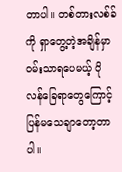တာပါ။ တစ်တားလစ်ခ်ကို ရှာတွေ့တဲ့အချိန်မှာ ဝမ်းသာရပေမယ့် ပိုလန်ခြေရာတွေကြောင့် ပြန်မသေချာတော့တာပါ။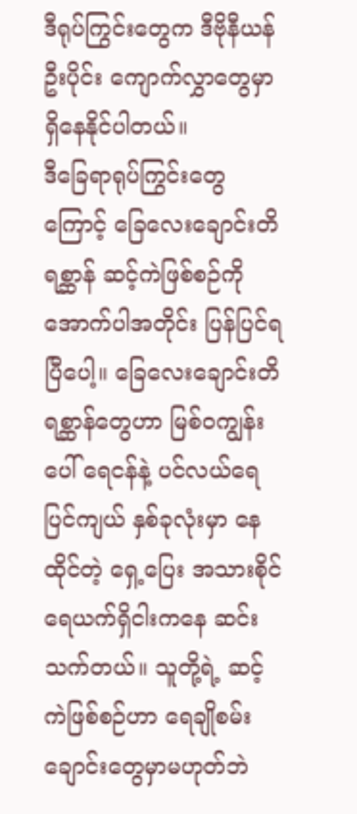ဒီရုပ်ကြွင်းတွေက ဒီဗိုနီယန်ဦးပိုင်း ကျောက်လွှာတွေမှာ ရှိနေနိုင်ပါတယ်။
ဒီခြေရာရုပ်ကြွင်းတွေကြောင့် ခြေလေးချောင်းတိရစ္ဆာန် ဆင့်ကဲဖြစ်စဉ်ကို အောက်ပါအတိုင်း ပြန်ပြင်ရပြီပေါ့။ ခြေလေးချောင်းတိရစ္ဆာန်တွေဟာ မြစ်ဝကျွန်းပေါ် ရေငန်နဲ့ ပင်လယ်ရေပြင်ကျယ် နှစ်ခုလုံးမှာ နေထိုင်တဲ့ ရှေ့ပြေး အသားစိုင် ရေယက်ရှိငါးကနေ ဆင်းသက်တယ်။ သူတို့ရဲ့ ဆင့်ကဲဖြစ်စဉ်ဟာ ရေချိုစမ်းချောင်းတွေမှာမဟုတ်ဘဲ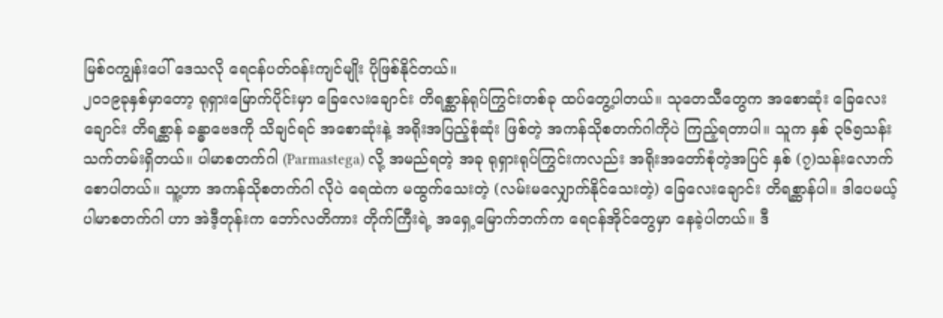မြစ်ဝကျွန်းပေါ် ဒေသလို ရေငန်ပတ်ဝန်းကျင်မျိုး ပိုဖြစ်နိုင်တယ်။
၂၀၁၉ခုနှစ်မှာတော့ ရုရှားမြောက်ပိုင်းမှာ ခြေလေးချောင်း တိရစ္ဆာန်ရုပ်ကြွင်းတစ်ခု ထပ်တွေ့ပါတယ်။ သုတေသီတွေက အစောဆုံး ခြေလေးချောင်း တိရစ္ဆာန် ခန္ဓာဗေဒကို သိချင်ရင် အစောဆုံးနဲ့ အရိုးအပြည့်စုံဆုံး ဖြစ်တဲ့ အကန်သိုစတက်ဂါကိုပဲ ကြည့်ရတာပါ။ သူက နှစ် ၃၆၅သန်း သက်တမ်းရှိတယ်။ ပါမာစတက်ဂါ (Parmastega) လို့ အမည်ရတဲ့ အခု ရုရှားရုပ်ကြွင်းကလည်း အရိုးအတော်စုံတဲ့အပြင် နှစ် (၇)သန်းလောက် စောပါတယ်။ သူ့ဟာ အကန်သိုစတက်ဂါ လိုပဲ ရေထဲက မထွက်သေးတဲ့ (လမ်းမလျှောက်နိုင်သေးတဲ့) ခြေလေးချောင်း တိရစ္ဆာန်ပါ။ ဒါပေမယ့် ပါမာစတက်ဂါ ဟာ အဲဒီ့တုန်းက ဘော်လတိကား တိုက်ကြီးရဲ့ အရှေ့မြောက်ဘက်က ရေငန်အိုင်တွေမှာ နေခဲ့ပါတယ်။ ဒီ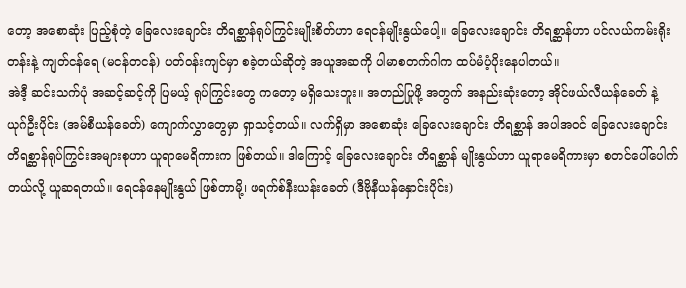တော့ အစောဆုံး ပြည့်စုံတဲ့ ခြေလေးချောင်း တိရစ္ဆာန်ရုပ်ကြွင်းမျိုးစိတ်ဟာ ရေငန်မျိုးနွယ်ပေါ့။ ခြေလေးချောင်း တိရစ္ဆာန်ဟာ ပင်လယ်ကမ်းရိုးတန်းနဲ့ ကျတ်ငန်ရေ (မငန်တငန်) ပတ်ဝန်းကျင်မှာ စခဲ့တယ်ဆိုတဲ့ အယူအဆကို ပါမာစတက်ဂါက ထပ်မံပံ့ပိုးနေပါတယ်။
အဲဒီ့ ဆင်းသက်ပုံ အဆင့်ဆင့်ကို ပြမယ့် ရုပ်ကြွင်းတွေ ကတော့ မရှိသေးဘူး။ အတည်ပြုဖို့ အတွက် အနည်းဆုံးတော့ အိုင်ဖယ်လီယန်ခေတ် နဲ့ ယုဂ်ဦးပိုင်း (အမ်စီယန်ခေတ်) ကျောက်လွှာတွေမှာ ရှာသင့်တယ်။ လက်ရှိမှာ အစောဆုံး ခြေလေးချောင်း တိရစ္ဆာန် အပါအဝင် ခြေလေးချောင်း တိရစ္ဆာန်ရုပ်ကြွင်းအများစုဟာ ယူရာမေရိကားက ဖြစ်တယ်။ ဒါကြောင့် ခြေလေးချောင်း တိရစ္ဆာန် မျိုးနွယ်ဟာ ယူရာမေရိကားမှာ စတင်ပေါ်ပေါက်တယ်လို့ ယူဆရတယ်။ ရေငန်နေမျိုးနွယ် ဖြစ်တာမို့၊ ဖရက်စ်နီးယန်းခေတ် (ဒီဗိုနီယန်နှောင်းပိုင်း)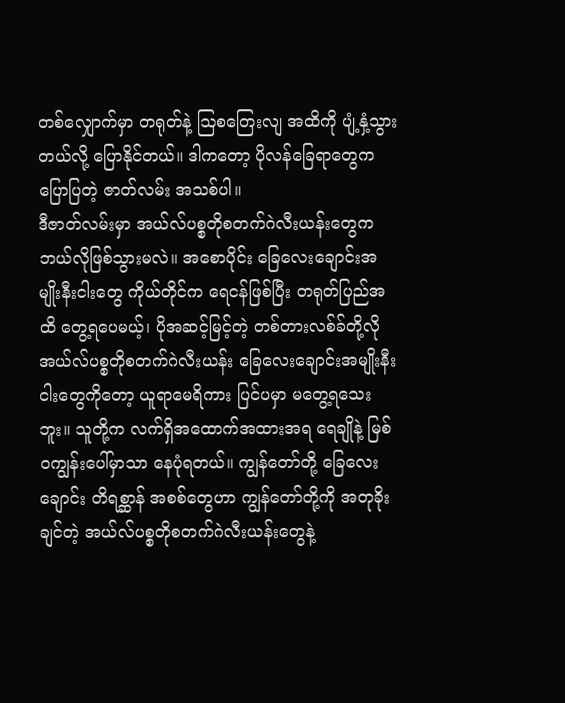တစ်လျှောက်မှာ တရုတ်နဲ့ ဩစတြေးလျ အထိကို ပျံ့နှံ့သွားတယ်လို့ ပြောနိုင်တယ်။ ဒါကတော့ ပိုလန်ခြေရာတွေက ပြောပြတဲ့ ဇာတ်လမ်း အသစ်ပါ။
ဒီဇာတ်လမ်းမှာ အယ်လ်ပစ္စတိုစတက်ဂဲလီးယန်းတွေက ဘယ်လိုဖြစ်သွားမလဲ။ အစောပိုင်း ခြေလေးချောင်းအမျိုးနီးငါးတွေ ကိုယ်တိုင်က ရေငန်ဖြစ်ပြီး တရုတ်ပြည်အထိ တွေ့ရပေမယ့်၊ ပိုအဆင့်မြင့်တဲ့ တစ်တားလစ်ခ်တို့လို အယ်လ်ပစ္စတိုစတက်ဂဲလီးယန်း ခြေလေးချောင်းအမျိုးနီးငါးတွေကိုတော့ ယူရာမေရိကား ပြင်ပမှာ မတွေ့ရသေးဘူး။ သူတို့က လက်ရှိအထောက်အထားအရ ရေချိုနဲ့ မြစ်ဝကျွန်းပေါ်မှာသာ နေပုံရတယ်။ ကျွန်တော်တို့ ခြေလေးချောင်း တိရစ္ဆာန် အစစ်တွေဟာ ကျွန်တော်တို့ကို အတုခိုးချင်တဲ့ အယ်လ်ပစ္စတိုစတက်ဂဲလီးယန်းတွေနဲ့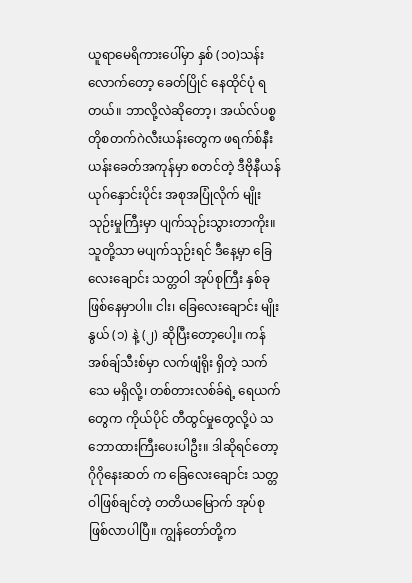ယူရာမေရိကားပေါ်မှာ နှစ် (၁၀)သန်းလောက်တော့ ခေတ်ပြိုင် နေထိုင်ပုံ ရတယ်။ ဘာလို့လဲဆိုတော့၊ အယ်လ်ပစ္စတိုစတက်ဂဲလီးယန်းတွေက ဖရက်စ်နီးယန်းခေတ်အကုန်မှာ စတင်တဲ့ ဒီဗိုနီယန်ယုဂ်နှောင်းပိုင်း အစုအပြုံလိုက် မျိုးသုဉ်းမှုကြီးမှာ ပျက်သုဉ်းသွားတာကိုး။
သူတို့သာ မပျက်သုဉ်းရင် ဒီနေ့မှာ ခြေလေးချောင်း သတ္တဝါ အုပ်စုကြီး နှစ်ခု ဖြစ်နေမှာပါ။ ငါး၊ ခြေလေးချောင်း မျိုးနွယ် (၁) နဲ့ (၂) ဆိုပြီးတော့ပေါ့။ ကန်အစ်ချ်သီးစ်မှာ လက်ဖျံရိုး ရှိတဲ့ သက်သေ မရှိလို့၊ တစ်တားလစ်ခ်ရဲ့ ရေယက်တွေက ကိုယ်ပိုင် တီထွင်မှုတွေလို့ပဲ သဘောထားကြီးပေးပါဦး။ ဒါဆိုရင်တော့ ဂိုဂိုနေးဆတ် က ခြေလေးချောင်း သတ္တဝါဖြစ်ချင်တဲ့ တတိယမြောက် အုပ်စု ဖြစ်လာပါပြီ။ ကျွန်တော်တို့က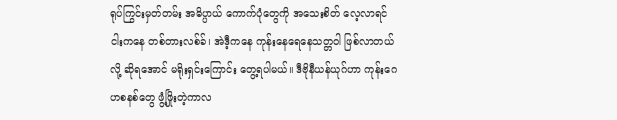ရုပ်ကြွင်းမှတ်တမ်း အဓိပ္ပာယ် ကောက်ပုံတွေကို အသေးစိတ် လေ့လာရင် ငါးကနေ တစ်တားလစ်ခ်၊ အဲဒီ့ကနေ ကုန်းနေရေနေသတ္တဝါ ဖြစ်လာတယ်လို့ ဆိုရအောင် မရိုးရှင်းကြောင်း တွေ့ရပါမယ်။ ဒီဗိုနီယန်ယုဂ်ဟာ ကုန်းဂေဟစနစ်တွေ ဖွံ့ဖြိုးတဲ့ကာလ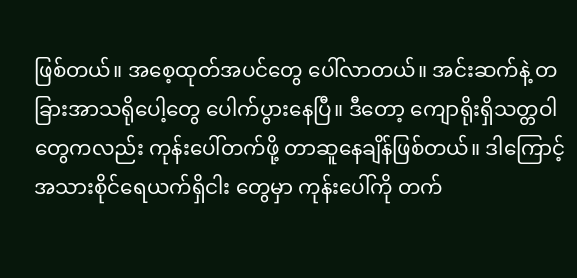ဖြစ်တယ်။ အစေ့ထုတ်အပင်တွေ ပေါ်လာတယ်။ အင်းဆက်နဲ့ တခြားအာသရိုပေါ့တွေ ပေါက်ပွားနေပြီ။ ဒီတော့ ကျောရိုးရှိသတ္တဝါတွေကလည်း ကုန်းပေါ်တက်ဖို့ တာဆူနေချိန်ဖြစ်တယ်။ ဒါကြောင့် အသားစိုင်ရေယက်ရှိငါး တွေမှာ ကုန်းပေါ်ကို တက်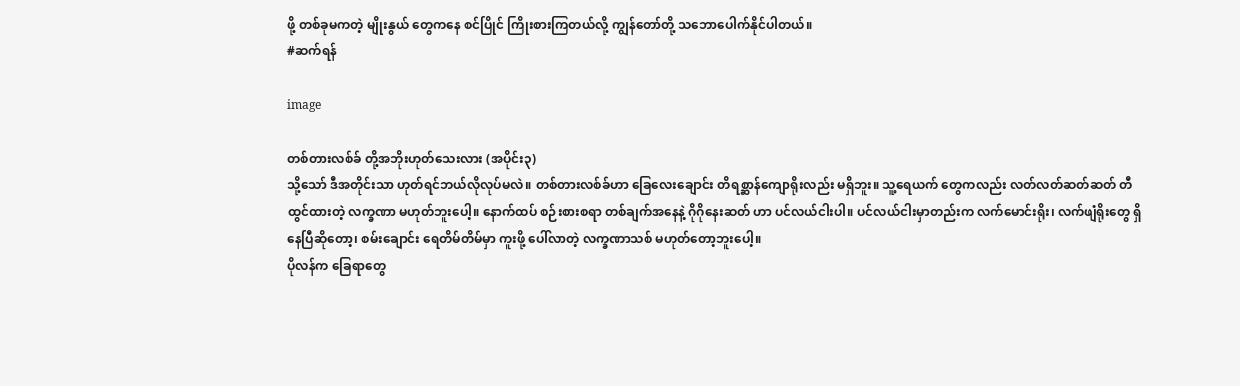ဖို့ တစ်ခုမကတဲ့ မျိုးနွယ် တွေကနေ စင်ပြိုင် ကြိုးစားကြတယ်လို့ ကျွန်တော်တို့ သဘောပေါက်နိုင်ပါတယ်။
#ဆက်ရန်

image

တစ်တားလစ်ခ် တို့အဘိုးဟုတ်သေးလား (အပိုင်း၃)
သို့သော် ဒီအတိုင်းသာ ဟုတ်ရင်ဘယ်လိုလုပ်မလဲ။ တစ်တားလစ်ခ်ဟာ ခြေလေးချောင်း တိရစ္ဆာန်ကျောရိုးလည်း မရှိဘူး။ သူ့ရေယက် တွေကလည်း လတ်လတ်ဆတ်ဆတ် တီထွင်ထားတဲ့ လက္ခဏာ မဟုတ်ဘူးပေါ့။ နောက်ထပ် စဉ်းစားစရာ တစ်ချက်အနေနဲ့ ဂိုဂိုနေးဆတ် ဟာ ပင်လယ်ငါးပါ။ ပင်လယ်ငါးမှာတည်းက လက်မောင်းရိုး၊ လက်ဖျံရိုးတွေ ရှိနေပြီဆိုတော့၊ စမ်းချောင်း ရေတိမ်တိမ်မှာ ကူးဖို့ ပေါ်လာတဲ့ လက္ခဏာသစ် မဟုတ်တော့ဘူးပေါ့။
ပိုလန်က ခြေရာတွေ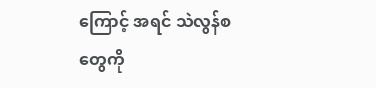ကြောင့် အရင် သဲလွန်စတွေကို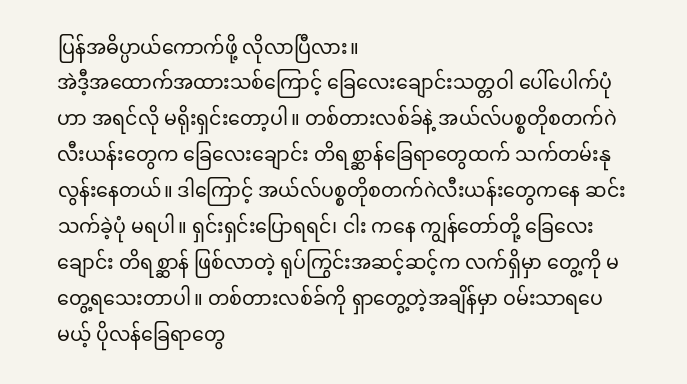ပြန်အဓိပ္ပာယ်ကောက်ဖို့ လိုလာပြီလား။
အဲဒီ့အထောက်အထားသစ်ကြောင့် ခြေလေးချောင်းသတ္တဝါ ပေါ်ပေါက်ပုံဟာ အရင်လို မရိုးရှင်းတော့ပါ။ တစ်တားလစ်ခ်နဲ့ အယ်လ်ပစ္စတိုစတက်ဂဲလီးယန်းတွေက ခြေလေးချောင်း တိရစ္ဆာန်ခြေရာတွေထက် သက်တမ်းနုလွန်းနေတယ်။ ဒါကြောင့် အယ်လ်ပစ္စတိုစတက်ဂဲလီးယန်းတွေကနေ ဆင်းသက်ခဲ့ပုံ မရပါ။ ရှင်းရှင်းပြောရရင်၊ ငါး ကနေ ကျွန်တော်တို့ ခြေလေးချောင်း တိရစ္ဆာန် ဖြစ်လာတဲ့ ရုပ်ကြွင်းအဆင့်ဆင့်က လက်ရှိမှာ တွေ့ကို မတွေ့ရသေးတာပါ။ တစ်တားလစ်ခ်ကို ရှာတွေ့တဲ့အချိန်မှာ ဝမ်းသာရပေမယ့် ပိုလန်ခြေရာတွေ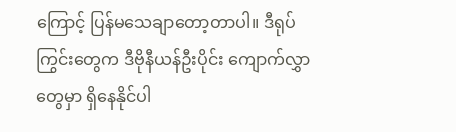ကြောင့် ပြန်မသေချာတော့တာပါ။ ဒီရုပ်ကြွင်းတွေက ဒီဗိုနီယန်ဦးပိုင်း ကျောက်လွှာတွေမှာ ရှိနေနိုင်ပါ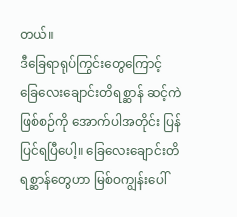တယ်။
ဒီခြေရာရုပ်ကြွင်းတွေကြောင့် ခြေလေးချောင်းတိရစ္ဆာန် ဆင့်ကဲဖြစ်စဉ်ကို အောက်ပါအတိုင်း ပြန်ပြင်ရပြီပေါ့။ ခြေလေးချောင်းတိရစ္ဆာန်တွေဟာ မြစ်ဝကျွန်းပေါ်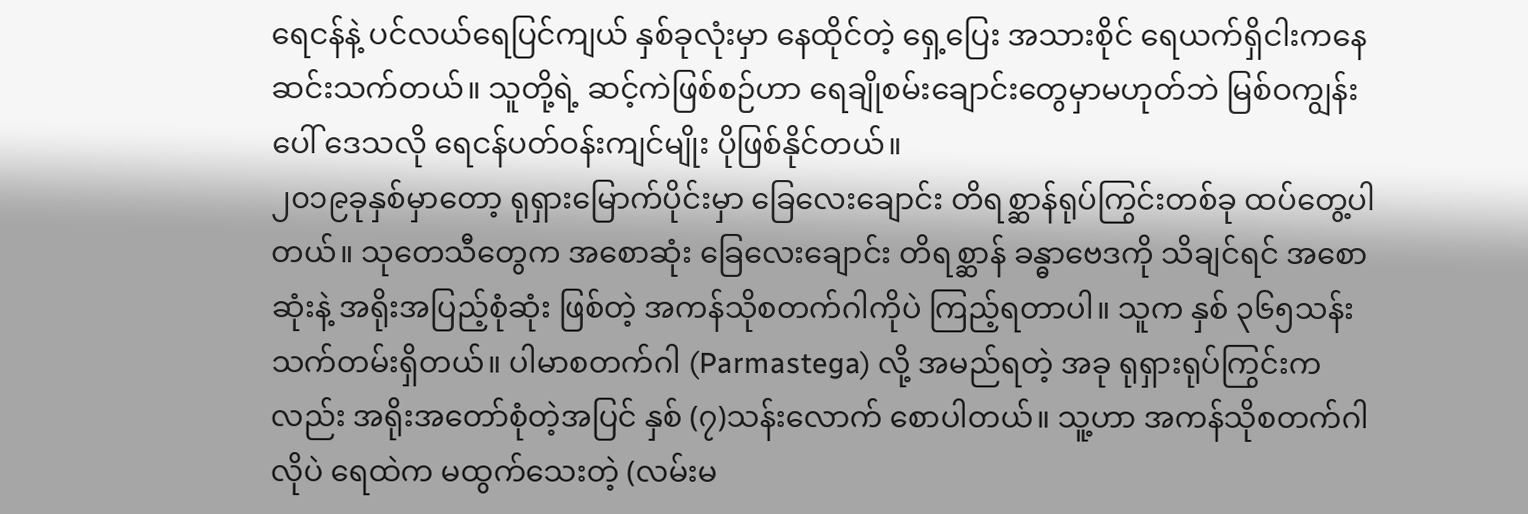ရေငန်နဲ့ ပင်လယ်ရေပြင်ကျယ် နှစ်ခုလုံးမှာ နေထိုင်တဲ့ ရှေ့ပြေး အသားစိုင် ရေယက်ရှိငါးကနေ ဆင်းသက်တယ်။ သူတို့ရဲ့ ဆင့်ကဲဖြစ်စဉ်ဟာ ရေချိုစမ်းချောင်းတွေမှာမဟုတ်ဘဲ မြစ်ဝကျွန်းပေါ် ဒေသလို ရေငန်ပတ်ဝန်းကျင်မျိုး ပိုဖြစ်နိုင်တယ်။
၂၀၁၉ခုနှစ်မှာတော့ ရုရှားမြောက်ပိုင်းမှာ ခြေလေးချောင်း တိရစ္ဆာန်ရုပ်ကြွင်းတစ်ခု ထပ်တွေ့ပါတယ်။ သုတေသီတွေက အစောဆုံး ခြေလေးချောင်း တိရစ္ဆာန် ခန္ဓာဗေဒကို သိချင်ရင် အစောဆုံးနဲ့ အရိုးအပြည့်စုံဆုံး ဖြစ်တဲ့ အကန်သိုစတက်ဂါကိုပဲ ကြည့်ရတာပါ။ သူက နှစ် ၃၆၅သန်း သက်တမ်းရှိတယ်။ ပါမာစတက်ဂါ (Parmastega) လို့ အမည်ရတဲ့ အခု ရုရှားရုပ်ကြွင်းကလည်း အရိုးအတော်စုံတဲ့အပြင် နှစ် (၇)သန်းလောက် စောပါတယ်။ သူ့ဟာ အကန်သိုစတက်ဂါ လိုပဲ ရေထဲက မထွက်သေးတဲ့ (လမ်းမ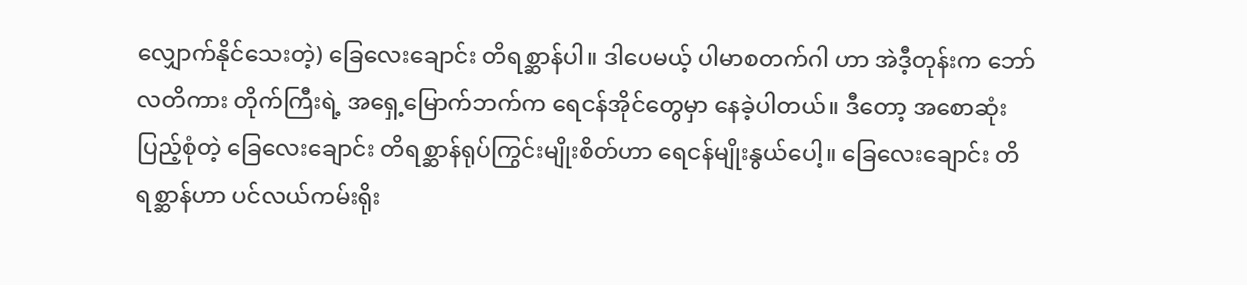လျှောက်နိုင်သေးတဲ့) ခြေလေးချောင်း တိရစ္ဆာန်ပါ။ ဒါပေမယ့် ပါမာစတက်ဂါ ဟာ အဲဒီ့တုန်းက ဘော်လတိကား တိုက်ကြီးရဲ့ အရှေ့မြောက်ဘက်က ရေငန်အိုင်တွေမှာ နေခဲ့ပါတယ်။ ဒီတော့ အစောဆုံး ပြည့်စုံတဲ့ ခြေလေးချောင်း တိရစ္ဆာန်ရုပ်ကြွင်းမျိုးစိတ်ဟာ ရေငန်မျိုးနွယ်ပေါ့။ ခြေလေးချောင်း တိရစ္ဆာန်ဟာ ပင်လယ်ကမ်းရိုး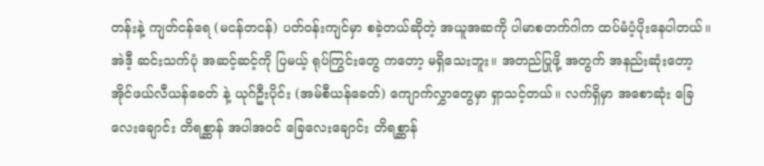တန်းနဲ့ ကျတ်ငန်ရေ (မငန်တငန်) ပတ်ဝန်းကျင်မှာ စခဲ့တယ်ဆိုတဲ့ အယူအဆကို ပါမာစတက်ဂါက ထပ်မံပံ့ပိုးနေပါတယ်။
အဲဒီ့ ဆင်းသက်ပုံ အဆင့်ဆင့်ကို ပြမယ့် ရုပ်ကြွင်းတွေ ကတော့ မရှိသေးဘူး။ အတည်ပြုဖို့ အတွက် အနည်းဆုံးတော့ အိုင်ဖယ်လီယန်ခေတ် နဲ့ ယုဂ်ဦးပိုင်း (အမ်စီယန်ခေတ်) ကျောက်လွှာတွေမှာ ရှာသင့်တယ်။ လက်ရှိမှာ အစောဆုံး ခြေလေးချောင်း တိရစ္ဆာန် အပါအဝင် ခြေလေးချောင်း တိရစ္ဆာန်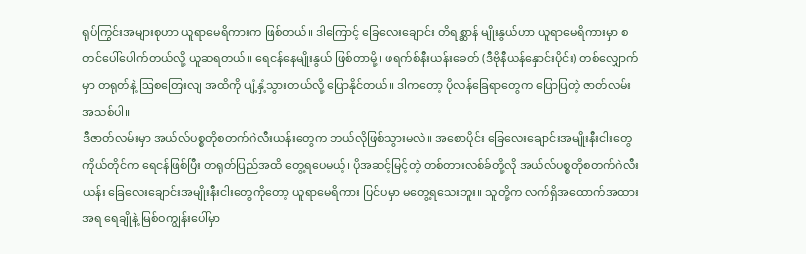ရုပ်ကြွင်းအများစုဟာ ယူရာမေရိကားက ဖြစ်တယ်။ ဒါကြောင့် ခြေလေးချောင်း တိရစ္ဆာန် မျိုးနွယ်ဟာ ယူရာမေရိကားမှာ စတင်ပေါ်ပေါက်တယ်လို့ ယူဆရတယ်။ ရေငန်နေမျိုးနွယ် ဖြစ်တာမို့၊ ဖရက်စ်နီးယန်းခေတ် (ဒီဗိုနီယန်နှောင်းပိုင်း) တစ်လျှောက်မှာ တရုတ်နဲ့ ဩစတြေးလျ အထိကို ပျံ့နှံ့သွားတယ်လို့ ပြောနိုင်တယ်။ ဒါကတော့ ပိုလန်ခြေရာတွေက ပြောပြတဲ့ ဇာတ်လမ်း အသစ်ပါ။
ဒီဇာတ်လမ်းမှာ အယ်လ်ပစ္စတိုစတက်ဂဲလီးယန်းတွေက ဘယ်လိုဖြစ်သွားမလဲ။ အစောပိုင်း ခြေလေးချောင်းအမျိုးနီးငါးတွေ ကိုယ်တိုင်က ရေငန်ဖြစ်ပြီး တရုတ်ပြည်အထိ တွေ့ရပေမယ့်၊ ပိုအဆင့်မြင့်တဲ့ တစ်တားလစ်ခ်တို့လို အယ်လ်ပစ္စတိုစတက်ဂဲလီးယန်း ခြေလေးချောင်းအမျိုးနီးငါးတွေကိုတော့ ယူရာမေရိကား ပြင်ပမှာ မတွေ့ရသေးဘူး။ သူတို့က လက်ရှိအထောက်အထားအရ ရေချိုနဲ့ မြစ်ဝကျွန်းပေါ်မှာ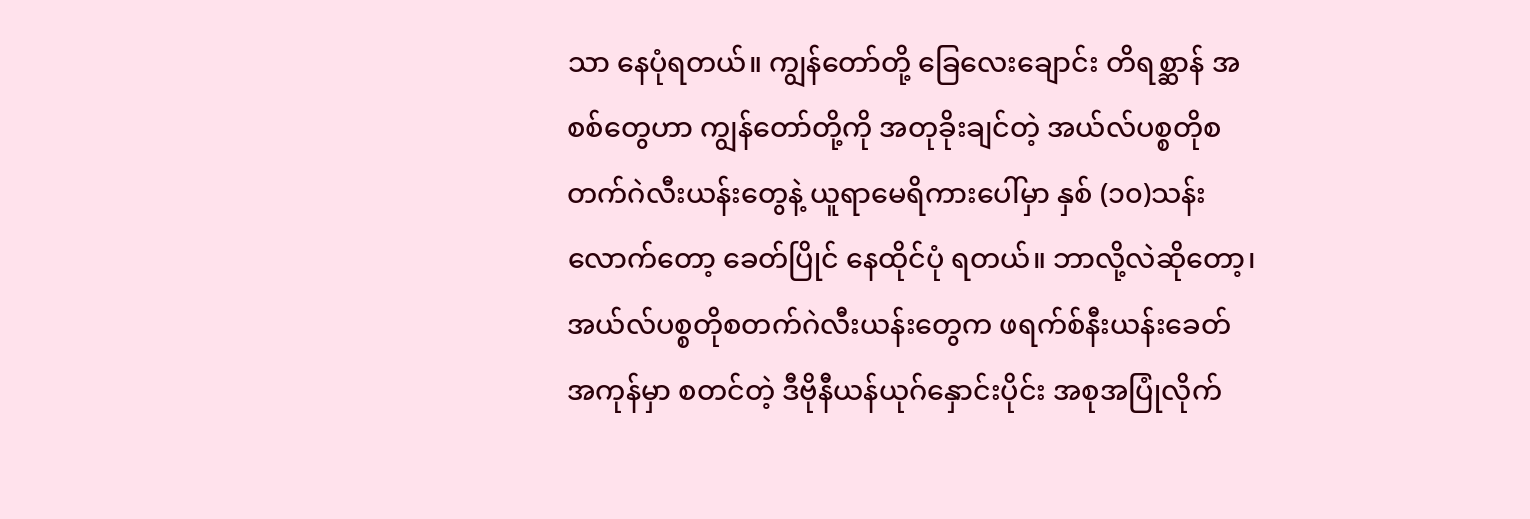သာ နေပုံရတယ်။ ကျွန်တော်တို့ ခြေလေးချောင်း တိရစ္ဆာန် အစစ်တွေဟာ ကျွန်တော်တို့ကို အတုခိုးချင်တဲ့ အယ်လ်ပစ္စတိုစတက်ဂဲလီးယန်းတွေနဲ့ ယူရာမေရိကားပေါ်မှာ နှစ် (၁၀)သန်းလောက်တော့ ခေတ်ပြိုင် နေထိုင်ပုံ ရတယ်။ ဘာလို့လဲဆိုတော့၊ အယ်လ်ပစ္စတိုစတက်ဂဲလီးယန်းတွေက ဖရက်စ်နီးယန်းခေတ်အကုန်မှာ စတင်တဲ့ ဒီဗိုနီယန်ယုဂ်နှောင်းပိုင်း အစုအပြုံလိုက်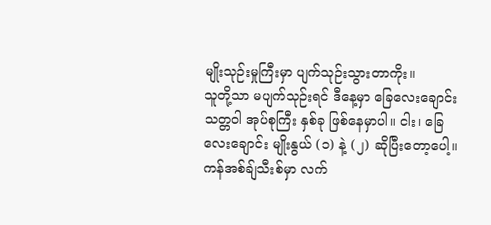မျိုးသုဉ်းမှုကြီးမှာ ပျက်သုဉ်းသွားတာကိုး။
သူတို့သာ မပျက်သုဉ်းရင် ဒီနေ့မှာ ခြေလေးချောင်း သတ္တဝါ အုပ်စုကြီး နှစ်ခု ဖြစ်နေမှာပါ။ ငါး၊ ခြေလေးချောင်း မျိုးနွယ် (၁) နဲ့ (၂) ဆိုပြီးတော့ပေါ့။ ကန်အစ်ချ်သီးစ်မှာ လက်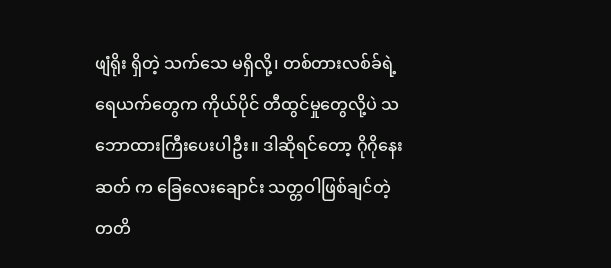ဖျံရိုး ရှိတဲ့ သက်သေ မရှိလို့၊ တစ်တားလစ်ခ်ရဲ့ ရေယက်တွေက ကိုယ်ပိုင် တီထွင်မှုတွေလို့ပဲ သဘောထားကြီးပေးပါဦး။ ဒါဆိုရင်တော့ ဂိုဂိုနေးဆတ် က ခြေလေးချောင်း သတ္တဝါဖြစ်ချင်တဲ့ တတိ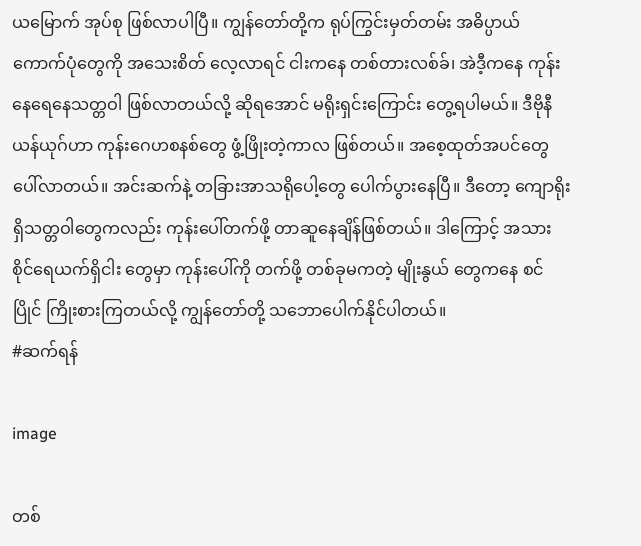ယမြောက် အုပ်စု ဖြစ်လာပါပြီ။ ကျွန်တော်တို့က ရုပ်ကြွင်းမှတ်တမ်း အဓိပ္ပာယ် ကောက်ပုံတွေကို အသေးစိတ် လေ့လာရင် ငါးကနေ တစ်တားလစ်ခ်၊ အဲဒီ့ကနေ ကုန်းနေရေနေသတ္တဝါ ဖြစ်လာတယ်လို့ ဆိုရအောင် မရိုးရှင်းကြောင်း တွေ့ရပါမယ်။ ဒီဗိုနီယန်ယုဂ်ဟာ ကုန်းဂေဟစနစ်တွေ ဖွံ့ဖြိုးတဲ့ကာလ ဖြစ်တယ်။ အစေ့ထုတ်အပင်တွေ ပေါ်လာတယ်။ အင်းဆက်နဲ့ တခြားအာသရိုပေါ့တွေ ပေါက်ပွားနေပြီ။ ဒီတော့ ကျောရိုးရှိသတ္တဝါတွေကလည်း ကုန်းပေါ်တက်ဖို့ တာဆူနေချိန်ဖြစ်တယ်။ ဒါကြောင့် အသားစိုင်ရေယက်ရှိငါး တွေမှာ ကုန်းပေါ်ကို တက်ဖို့ တစ်ခုမကတဲ့ မျိုးနွယ် တွေကနေ စင်ပြိုင် ကြိုးစားကြတယ်လို့ ကျွန်တော်တို့ သဘောပေါက်နိုင်ပါတယ်။
#ဆက်ရန်

image

တစ်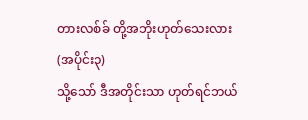တားလစ်ခ် တို့အဘိုးဟုတ်သေးလား (အပိုင်း၃)
သို့သော် ဒီအတိုင်းသာ ဟုတ်ရင်ဘယ်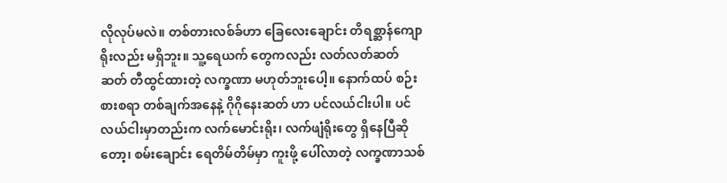လိုလုပ်မလဲ။ တစ်တားလစ်ခ်ဟာ ခြေလေးချောင်း တိရစ္ဆာန်ကျောရိုးလည်း မရှိဘူး။ သူ့ရေယက် တွေကလည်း လတ်လတ်ဆတ်ဆတ် တီထွင်ထားတဲ့ လက္ခဏာ မဟုတ်ဘူးပေါ့။ နောက်ထပ် စဉ်းစားစရာ တစ်ချက်အနေနဲ့ ဂိုဂိုနေးဆတ် ဟာ ပင်လယ်ငါးပါ။ ပင်လယ်ငါးမှာတည်းက လက်မောင်းရိုး၊ လက်ဖျံရိုးတွေ ရှိနေပြီဆိုတော့၊ စမ်းချောင်း ရေတိမ်တိမ်မှာ ကူးဖို့ ပေါ်လာတဲ့ လက္ခဏာသစ်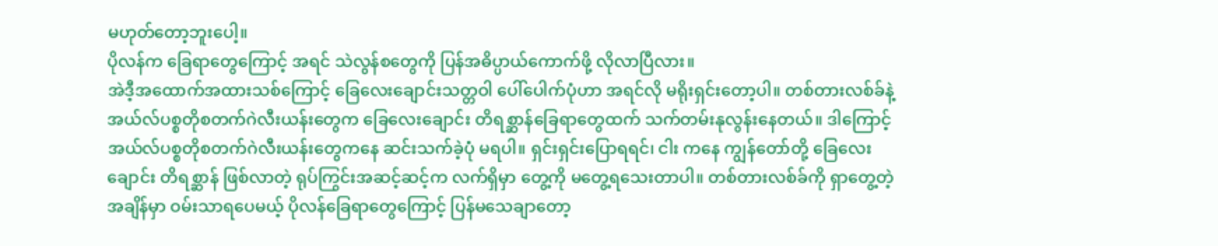မဟုတ်တော့ဘူးပေါ့။
ပိုလန်က ခြေရာတွေကြောင့် အရင် သဲလွန်စတွေကို ပြန်အဓိပ္ပာယ်ကောက်ဖို့ လိုလာပြီလား။
အဲဒီ့အထောက်အထားသစ်ကြောင့် ခြေလေးချောင်းသတ္တဝါ ပေါ်ပေါက်ပုံဟာ အရင်လို မရိုးရှင်းတော့ပါ။ တစ်တားလစ်ခ်နဲ့ အယ်လ်ပစ္စတိုစတက်ဂဲလီးယန်းတွေက ခြေလေးချောင်း တိရစ္ဆာန်ခြေရာတွေထက် သက်တမ်းနုလွန်းနေတယ်။ ဒါကြောင့် အယ်လ်ပစ္စတိုစတက်ဂဲလီးယန်းတွေကနေ ဆင်းသက်ခဲ့ပုံ မရပါ။ ရှင်းရှင်းပြောရရင်၊ ငါး ကနေ ကျွန်တော်တို့ ခြေလေးချောင်း တိရစ္ဆာန် ဖြစ်လာတဲ့ ရုပ်ကြွင်းအဆင့်ဆင့်က လက်ရှိမှာ တွေ့ကို မတွေ့ရသေးတာပါ။ တစ်တားလစ်ခ်ကို ရှာတွေ့တဲ့အချိန်မှာ ဝမ်းသာရပေမယ့် ပိုလန်ခြေရာတွေကြောင့် ပြန်မသေချာတော့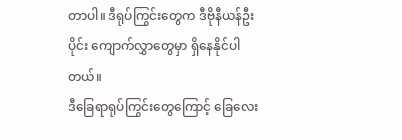တာပါ။ ဒီရုပ်ကြွင်းတွေက ဒီဗိုနီယန်ဦးပိုင်း ကျောက်လွှာတွေမှာ ရှိနေနိုင်ပါတယ်။
ဒီခြေရာရုပ်ကြွင်းတွေကြောင့် ခြေလေး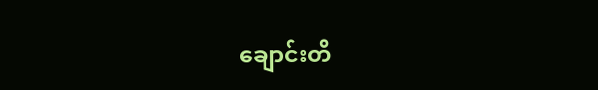ချောင်းတိ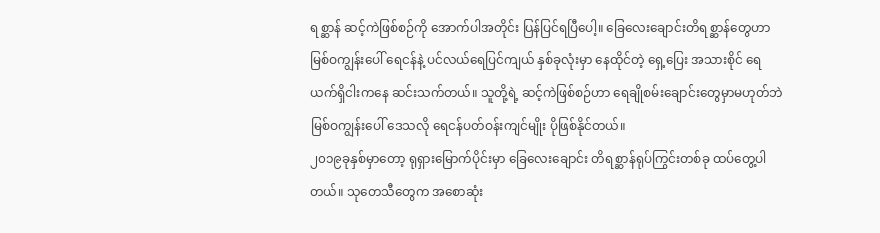ရစ္ဆာန် ဆင့်ကဲဖြစ်စဉ်ကို အောက်ပါအတိုင်း ပြန်ပြင်ရပြီပေါ့။ ခြေလေးချောင်းတိရစ္ဆာန်တွေဟာ မြစ်ဝကျွန်းပေါ် ရေငန်နဲ့ ပင်လယ်ရေပြင်ကျယ် နှစ်ခုလုံးမှာ နေထိုင်တဲ့ ရှေ့ပြေး အသားစိုင် ရေယက်ရှိငါးကနေ ဆင်းသက်တယ်။ သူတို့ရဲ့ ဆင့်ကဲဖြစ်စဉ်ဟာ ရေချိုစမ်းချောင်းတွေမှာမဟုတ်ဘဲ မြစ်ဝကျွန်းပေါ် ဒေသလို ရေငန်ပတ်ဝန်းကျင်မျိုး ပိုဖြစ်နိုင်တယ်။
၂၀၁၉ခုနှစ်မှာတော့ ရုရှားမြောက်ပိုင်းမှာ ခြေလေးချောင်း တိရစ္ဆာန်ရုပ်ကြွင်းတစ်ခု ထပ်တွေ့ပါတယ်။ သုတေသီတွေက အစောဆုံး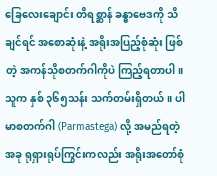ခြေလေးချောင်း တိရစ္ဆာန် ခန္ဓာဗေဒကို သိချင်ရင် အစောဆုံးနဲ့ အရိုးအပြည့်စုံဆုံး ဖြစ်တဲ့ အကန်သိုစတက်ဂါကိုပဲ ကြည့်ရတာပါ။ သူက နှစ် ၃၆၅သန်း သက်တမ်းရှိတယ်။ ပါမာစတက်ဂါ (Parmastega) လို့ အမည်ရတဲ့ အခု ရုရှားရုပ်ကြွင်းကလည်း အရိုးအတော်စုံ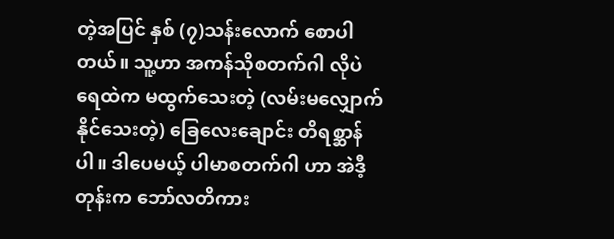တဲ့အပြင် နှစ် (၇)သန်းလောက် စောပါတယ်။ သူ့ဟာ အကန်သိုစတက်ဂါ လိုပဲ ရေထဲက မထွက်သေးတဲ့ (လမ်းမလျှောက်နိုင်သေးတဲ့) ခြေလေးချောင်း တိရစ္ဆာန်ပါ။ ဒါပေမယ့် ပါမာစတက်ဂါ ဟာ အဲဒီ့တုန်းက ဘော်လတိကား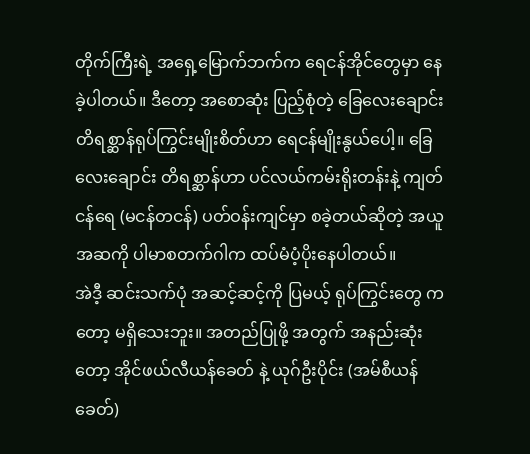တိုက်ကြီးရဲ့ အရှေ့မြောက်ဘက်က ရေငန်အိုင်တွေမှာ နေခဲ့ပါတယ်။ ဒီတော့ အစောဆုံး ပြည့်စုံတဲ့ ခြေလေးချောင်း တိရစ္ဆာန်ရုပ်ကြွင်းမျိုးစိတ်ဟာ ရေငန်မျိုးနွယ်ပေါ့။ ခြေလေးချောင်း တိရစ္ဆာန်ဟာ ပင်လယ်ကမ်းရိုးတန်းနဲ့ ကျတ်ငန်ရေ (မငန်တငန်) ပတ်ဝန်းကျင်မှာ စခဲ့တယ်ဆိုတဲ့ အယူအဆကို ပါမာစတက်ဂါက ထပ်မံပံ့ပိုးနေပါတယ်။
အဲဒီ့ ဆင်းသက်ပုံ အဆင့်ဆင့်ကို ပြမယ့် ရုပ်ကြွင်းတွေ ကတော့ မရှိသေးဘူး။ အတည်ပြုဖို့ အတွက် အနည်းဆုံးတော့ အိုင်ဖယ်လီယန်ခေတ် နဲ့ ယုဂ်ဦးပိုင်း (အမ်စီယန်ခေတ်)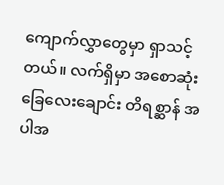ကျောက်လွှာတွေမှာ ရှာသင့်တယ်။ လက်ရှိမှာ အစောဆုံး ခြေလေးချောင်း တိရစ္ဆာန် အပါအ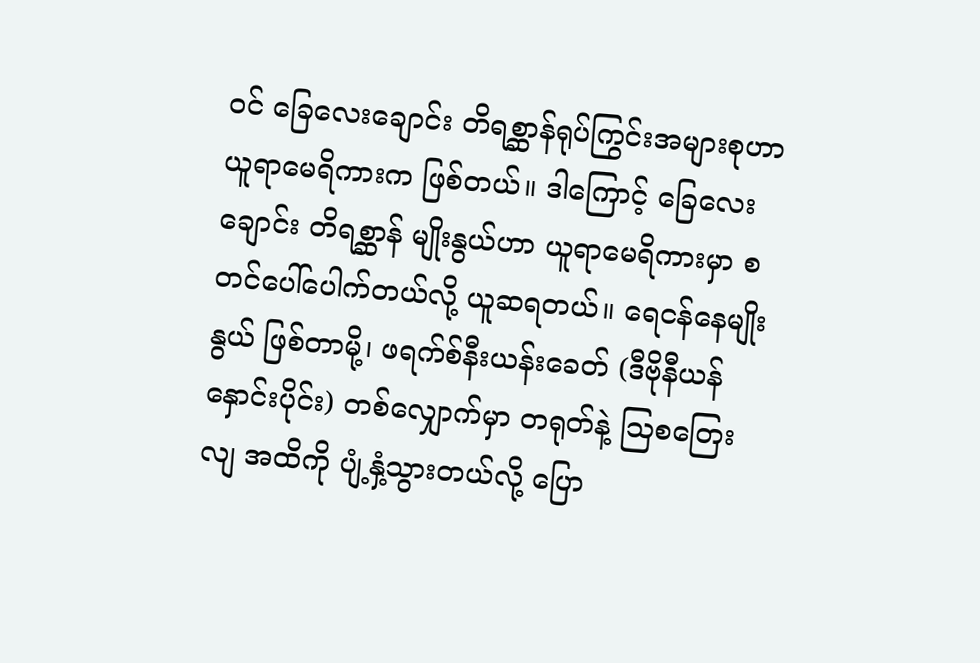ဝင် ခြေလေးချောင်း တိရစ္ဆာန်ရုပ်ကြွင်းအများစုဟာ ယူရာမေရိကားက ဖြစ်တယ်။ ဒါကြောင့် ခြေလေးချောင်း တိရစ္ဆာန် မျိုးနွယ်ဟာ ယူရာမေရိကားမှာ စတင်ပေါ်ပေါက်တယ်လို့ ယူဆရတယ်။ ရေငန်နေမျိုးနွယ် ဖြစ်တာမို့၊ ဖရက်စ်နီးယန်းခေတ် (ဒီဗိုနီယန်နှောင်းပိုင်း) တစ်လျှောက်မှာ တရုတ်နဲ့ ဩစတြေးလျ အထိကို ပျံ့နှံ့သွားတယ်လို့ ပြော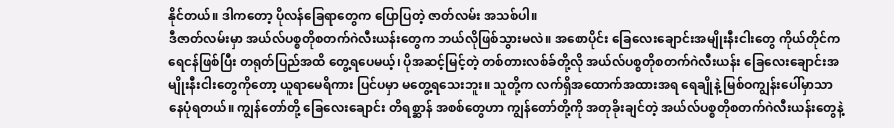နိုင်တယ်။ ဒါကတော့ ပိုလန်ခြေရာတွေက ပြောပြတဲ့ ဇာတ်လမ်း အသစ်ပါ။
ဒီဇာတ်လမ်းမှာ အယ်လ်ပစ္စတိုစတက်ဂဲလီးယန်းတွေက ဘယ်လိုဖြစ်သွားမလဲ။ အစောပိုင်း ခြေလေးချောင်းအမျိုးနီးငါးတွေ ကိုယ်တိုင်က ရေငန်ဖြစ်ပြီး တရုတ်ပြည်အထိ တွေ့ရပေမယ့်၊ ပိုအဆင့်မြင့်တဲ့ တစ်တားလစ်ခ်တို့လို အယ်လ်ပစ္စတိုစတက်ဂဲလီးယန်း ခြေလေးချောင်းအမျိုးနီးငါးတွေကိုတော့ ယူရာမေရိကား ပြင်ပမှာ မတွေ့ရသေးဘူး။ သူတို့က လက်ရှိအထောက်အထားအရ ရေချိုနဲ့ မြစ်ဝကျွန်းပေါ်မှာသာ နေပုံရတယ်။ ကျွန်တော်တို့ ခြေလေးချောင်း တိရစ္ဆာန် အစစ်တွေဟာ ကျွန်တော်တို့ကို အတုခိုးချင်တဲ့ အယ်လ်ပစ္စတိုစတက်ဂဲလီးယန်းတွေနဲ့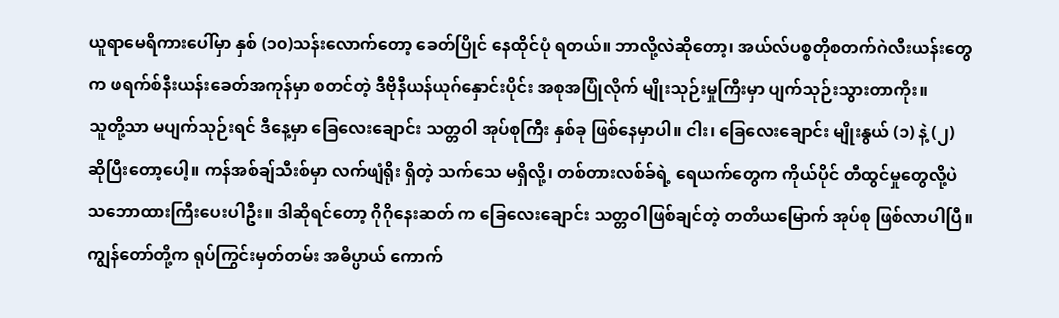ယူရာမေရိကားပေါ်မှာ နှစ် (၁၀)သန်းလောက်တော့ ခေတ်ပြိုင် နေထိုင်ပုံ ရတယ်။ ဘာလို့လဲဆိုတော့၊ အယ်လ်ပစ္စတိုစတက်ဂဲလီးယန်းတွေက ဖရက်စ်နီးယန်းခေတ်အကုန်မှာ စတင်တဲ့ ဒီဗိုနီယန်ယုဂ်နှောင်းပိုင်း အစုအပြုံလိုက် မျိုးသုဉ်းမှုကြီးမှာ ပျက်သုဉ်းသွားတာကိုး။
သူတို့သာ မပျက်သုဉ်းရင် ဒီနေ့မှာ ခြေလေးချောင်း သတ္တဝါ အုပ်စုကြီး နှစ်ခု ဖြစ်နေမှာပါ။ ငါး၊ ခြေလေးချောင်း မျိုးနွယ် (၁) နဲ့ (၂) ဆိုပြီးတော့ပေါ့။ ကန်အစ်ချ်သီးစ်မှာ လက်ဖျံရိုး ရှိတဲ့ သက်သေ မရှိလို့၊ တစ်တားလစ်ခ်ရဲ့ ရေယက်တွေက ကိုယ်ပိုင် တီထွင်မှုတွေလို့ပဲ သဘောထားကြီးပေးပါဦး။ ဒါဆိုရင်တော့ ဂိုဂိုနေးဆတ် က ခြေလေးချောင်း သတ္တဝါဖြစ်ချင်တဲ့ တတိယမြောက် အုပ်စု ဖြစ်လာပါပြီ။ ကျွန်တော်တို့က ရုပ်ကြွင်းမှတ်တမ်း အဓိပ္ပာယ် ကောက်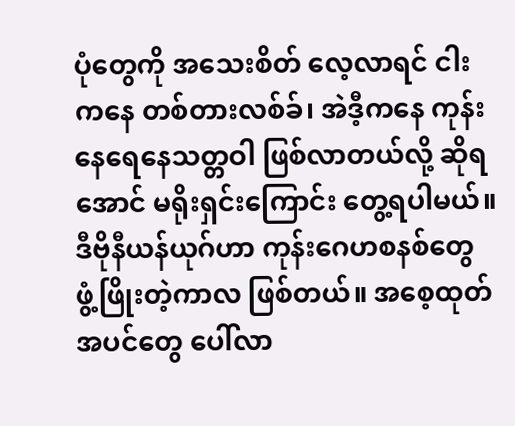ပုံတွေကို အသေးစိတ် လေ့လာရင် ငါးကနေ တစ်တားလစ်ခ်၊ အဲဒီ့ကနေ ကုန်းနေရေနေသတ္တဝါ ဖြစ်လာတယ်လို့ ဆိုရအောင် မရိုးရှင်းကြောင်း တွေ့ရပါမယ်။ ဒီဗိုနီယန်ယုဂ်ဟာ ကုန်းဂေဟစနစ်တွေ ဖွံ့ဖြိုးတဲ့ကာလ ဖြစ်တယ်။ အစေ့ထုတ်အပင်တွေ ပေါ်လာ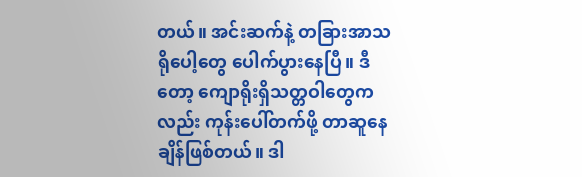တယ်။ အင်းဆက်နဲ့ တခြားအာသရိုပေါ့တွေ ပေါက်ပွားနေပြီ။ ဒီတော့ ကျောရိုးရှိသတ္တဝါတွေကလည်း ကုန်းပေါ်တက်ဖို့ တာဆူနေချိန်ဖြစ်တယ်။ ဒါ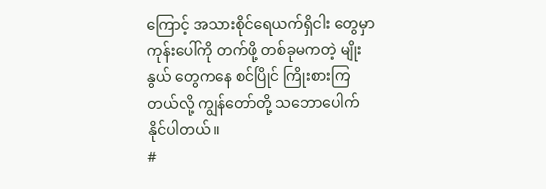ကြောင့် အသားစိုင်ရေယက်ရှိငါး တွေမှာ ကုန်းပေါ်ကို တက်ဖို့ တစ်ခုမကတဲ့ မျိုးနွယ် တွေကနေ စင်ပြိုင် ကြိုးစားကြတယ်လို့ ကျွန်တော်တို့ သဘောပေါက်နိုင်ပါတယ်။
#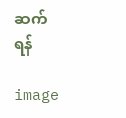ဆက်ရန်

image